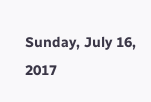Sunday, July 16, 2017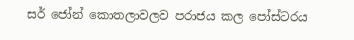සර් ජෝන් කොතලාවලව පරාජය කල පෝස්ටරය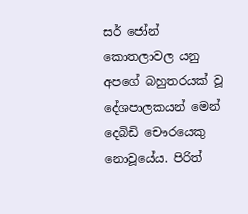සර් ජෝන් කොතලාවල යනු අපගේ බහුතරයක් වූ දේශපාලකයන් මෙන් දෙබිඩි චෞරයෙකු නොවූයේය. පිරිත්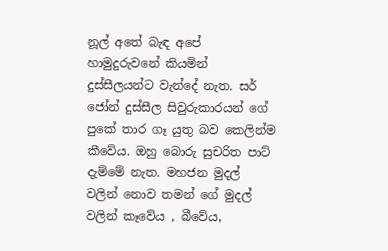නූල් අතේ බැඳ අපේ හාමුදුරුවනේ කියමින් දුස්සීලයන්ට වැන්දේ නැත. සර් ජෝන් දුස්සීල සිවුරුකාරයන් ගේ පුකේ තාර ගෑ යුතු බව කෙලින්ම කීවේය. ඔහු බොරු සුචරිත පාට් දැම්මේ නැත. මහජන මුදල් වලින් නොව තමන් ගේ මුදල් වලින් කෑවේය , බීවේය,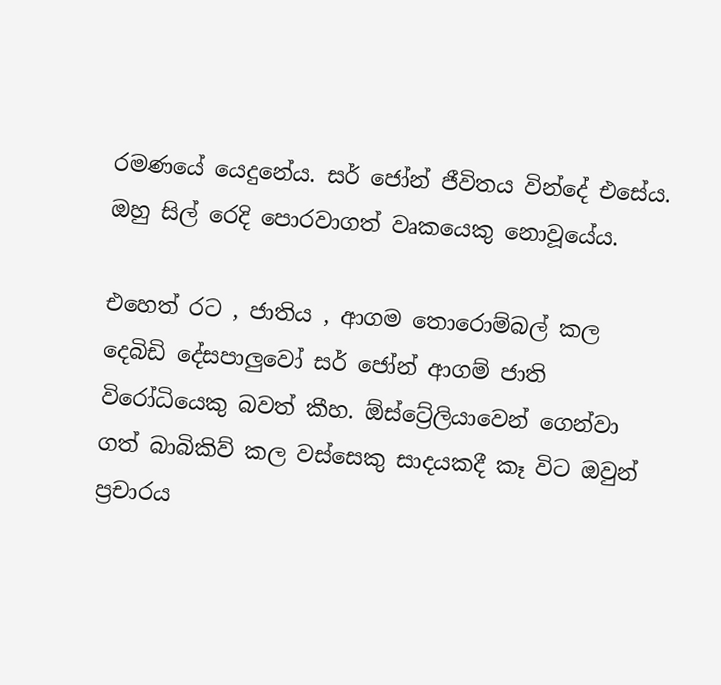රමණයේ යෙදුනේය. සර් ජෝන් ජීවිතය වින්දේ එසේය. ඔහු සිල් රෙදි පොරවාගත් වෘකයෙකු නොවූයේය.

එහෙත් රට , ජාතිය , ආගම තොරොම්බල් කල දෙබිඩි දේසපාලුවෝ සර් ජෝන් ආගම් ජාති විරෝධියෙකු බවත් කීහ. ඕස්ට්‍රේලියාවෙන් ගෙන්වා ගත් බාබිකිව් කල වස්සෙකු සාදයකදී කෑ විට ඔවුන් ප්‍රචාරය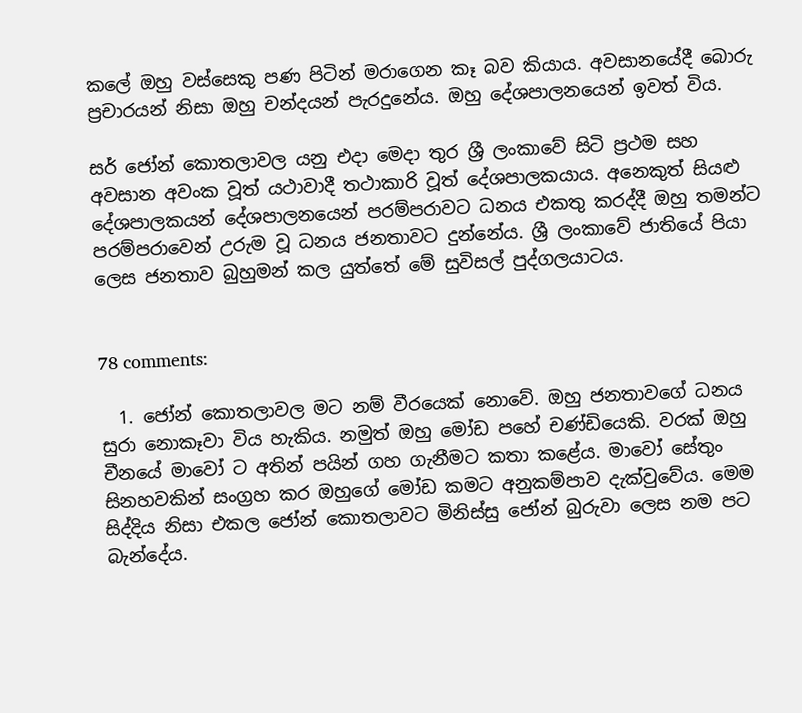කලේ ඔහු වස්සෙකු පණ පිටින් මරාගෙන කෑ බව කියාය. අවසානයේදී බොරු ප්‍රචාරයන් නිසා ඔහු චන්දයන් පැරදුනේය. ඔහු දේශපාලනයෙන් ඉවත් විය.

සර් ජෝන් කොතලාවල යනු එදා මෙදා තුර ශ්‍රී ලංකාවේ සිටි ප්‍රථම සහ අවසාන අවංක වූත් යථාවාදී තථාකාරි වූත් දේශපාලකයාය. අනෙකුත් සියළු දේශපාලකයන් දේශපාලනයෙන් පරම්පරාවට ධනය එකතු කරද්දී ඔහු තමන්ට පරම්පරාවෙන් උරුම වූ ධනය ජනතාවට දුන්නේය. ශ්‍රී ලංකාවේ ජාතියේ පියා ලෙස ජනතාව බුහුමන් කල යුත්තේ මේ සුවිසල් පුද්ගලයාටය.


78 comments:

  1. ජෝන් කොතලාවල මට නම් වීරයෙක් නොවේ. ඔහු ජනතාවගේ ධනය සුරා නොකෑවා විය හැකිය. නමුත් ඔහු මෝඩ පහේ චණ්ඩියෙකි. වරක් ඔහු චීනයේ මාවෝ ට අතින් පයින් ගහ ගැනීමට කතා කළේය. මාවෝ සේතුං සිනහවකින් සංග්‍රහ කර ඔහුගේ මෝඩ කමට අනුකම්පාව දැක්වුවේය. මෙම සිද්දිය නිසා එකල ජෝන් කොතලාවට මිනිස්සු ජෝන් බුරුවා ලෙස නම පට බැන්දේය.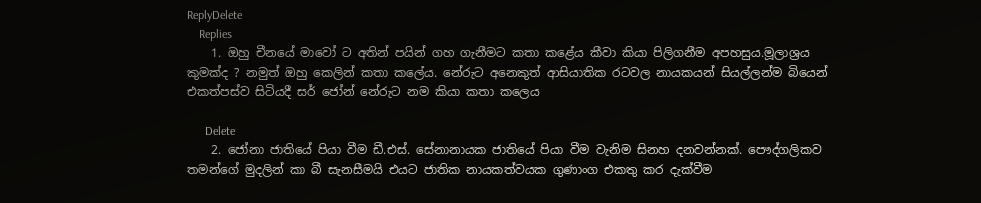ReplyDelete
    Replies
    1. ඔහු චීනයේ මාවෝ ට අතින් පයින් ගහ ගැනීමට කතා කළේය කීවා කියා පිලිගනීම අපහසුය.මූලාශ්‍රය කුමක්ද ? නමුත් ඔහු කෙලින් කතා කලේය. නේරුට අනෙකුත් ආසියාතික රටවල නායකයන් සියල්ලන්ම බියෙන් එකත්පස්ව සිටියදී සර් ජෝන් නේරුට නම කියා කතා කලෙය

      Delete
    2. ජෝනා ජාතියේ පියා වීම ඩී.එස්. සේනානායක ජාතියේ පියා වීම වැනිම සිනහ දනවන්නක්. පෞද්ගලිකව තමන්ගේ මුදලින් කා බී සැනසීමයි එයට ජාතික නායකත්වයක ගුණාංග එකතු කර දැක්වීම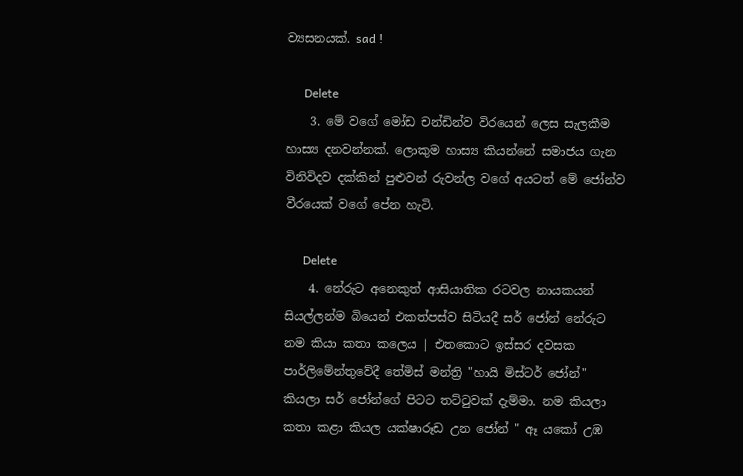ව්‍යසනයක්. sad !

      Delete
    3. මේ වගේ මෝඩ චන්ඩින්ව විරයෙන් ලෙස සැලකීම හාස්‍ය දනවන්නක්. ලොකුම හාස්‍ය කියන්නේ සමාජය ගැන විනිවිදව දක්කින් පුළුවන් රුවන්ල වගේ අයටත් මේ ජෝන්ව වීරයෙක් වගේ පේන හැටි.

      Delete
    4. නේරුට අනෙකුත් ආසියාතික රටවල නායකයන් සියල්ලන්ම බියෙන් එකත්පස්ව සිටියදී සර් ජෝන් නේරුට නම කියා කතා කලෙය | එතකොට ඉස්සර දවසක පාර්ලිමේන්තුවේදී තේමිස් මන්ත්‍රි "හායි මිස්ටර් ජෝන්" කියලා සර් ජෝන්ගේ පිටට තට්ටුවක් දැම්මා. නම කියලා කතා කළා කියල යක්ෂාරූඩ උන ජෝන් " ඈ යකෝ උඹ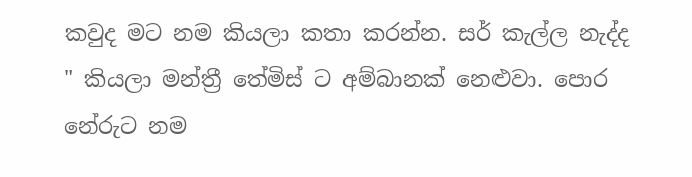කවුද මට නම කියලා කතා කරන්න. සර් කැල්ල නැද්ද " කියලා මන්ත්‍රී තේමිස් ට අම්බානක් නෙළුවා. පොර නේරුට නම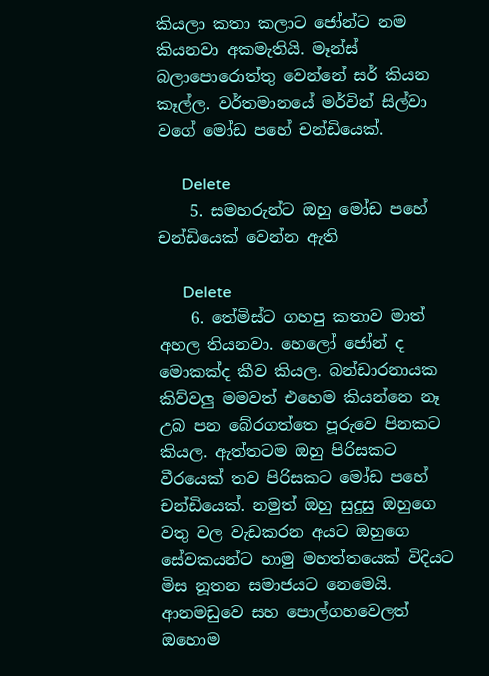කියලා කතා කලාට ජෝන්ට නම කියනවා අකමැතියි. මෑන්ස් බලාපොරොත්තු වෙන්නේ සර් කියන කෑල්ල. වර්තමානයේ මර්වින් සිල්වා වගේ මෝඩ පහේ චන්ඩියෙක්.

      Delete
    5. සමහරුන්ට ඔහු මෝඩ පහේ චන්ඩියෙක් වෙන්න ඇති

      Delete
    6. තේමිස්ට ගහපු කතාව මාත් අහල තියනවා. හෙලෝ ජෝන් ද මොකක්ද කීව කියල. බන්ඩාරනායක කිව්වලු මමවත් එහෙම කියන්නෙ නෑ උබ පන බේරගත්තෙ පූරුවෙ පිනකට කියල. ඇත්තටම ඔහු පිරිසකට වීරයෙක් තව පිරිසකට මෝඩ පහේ චන්ඩියෙක්. නමුත් ඔහු සුදුසු ඔහුගෙ වතු වල වැඩකරන අයට ඔහුගෙ සේවකයන්ට හාමු මහත්තයෙක් විදියට මිස නූතන සමාජයට නෙමෙයි. ආනමඩුවෙ සහ පොල්ගහවෙලත් ඔහොම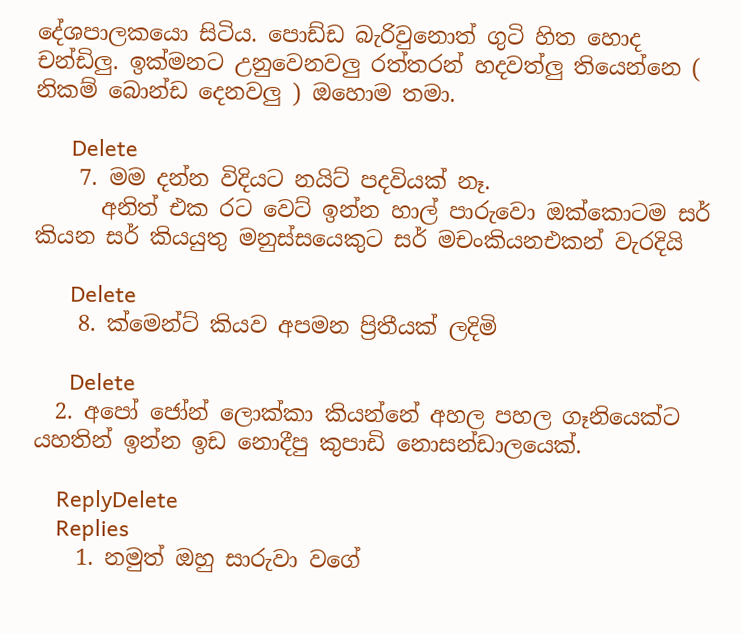දේශපාලකයො සිටිය. පොඩ්ඩ බැරිවුනොත් ගුටි හිත හොද චන්ඩිලු. ඉක්මනට උනුවෙනවලු රත්තරන් හදවත්ලු තියෙන්නෙ ( නිකම් බොන්ඩ දෙනවලු ) ඔහොම තමා.

      Delete
    7. මම දන්න විදියට නයිට් පදවියක් නෑ.
      අනිත් එක රට වෙට් ඉන්න හාල් පාරුවො ඔක්කොටම සර් කියන සර් කියයුතු මනුස්සයෙකුට සර් මචංකියනඑකන් වැරදියි

      Delete
    8. ක්මෙන්ට් කියව අපමන ප්‍රිතීයක් ලදිමි

      Delete
  2. අපෝ ජෝන් ලොක්කා කියන්නේ අහල පහල ගෑනියෙක්ට යහතින් ඉන්න ඉඩ නොදීපු කුපාඩි නොසන්ඩාලයෙක්.

    ReplyDelete
    Replies
    1. නමුත් ඔහු සාරුවා වගේ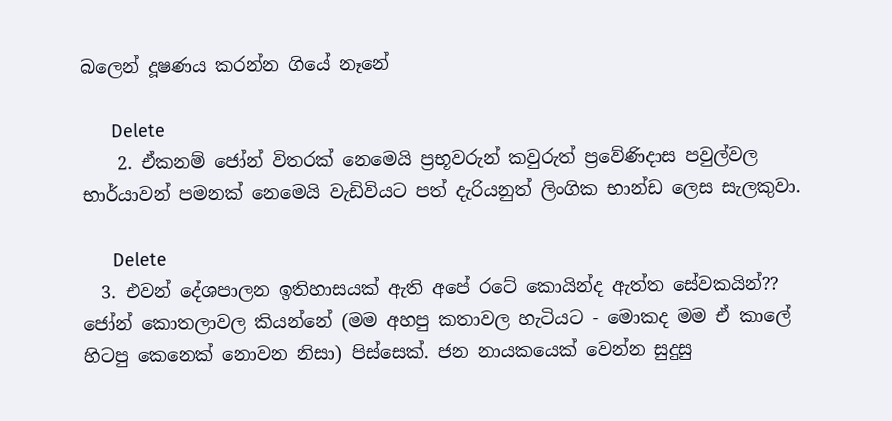බලෙන් දූෂණය කරන්න ගියේ නෑනේ

      Delete
    2. ඒකනම් ජෝන් විතරක් නෙමෙයි ප්‍රභූවරුන් කවුරුත් ප්‍රවේණිදාස පවුල්වල භාර්යාවන් පමනක් නෙමෙයි වැඩිවියට පත් දැරියනුත් ලිංගික භාන්ඩ ලෙස සැලකුවා.

      Delete
  3. එවන් දේශපාලන ඉතිහාසයක් ඇති අපේ රටේ කොයින්ද ඇත්ත සේවකයින්?? ජෝන් කොතලාවල කියන්නේ (මම අහපු කතාවල හැටියට - මොකද මම ඒ කාලේ හිටපු කෙනෙක් නොවන නිසා) පිස්සෙක්. ජන නායකයෙක් වෙන්න සුදුසු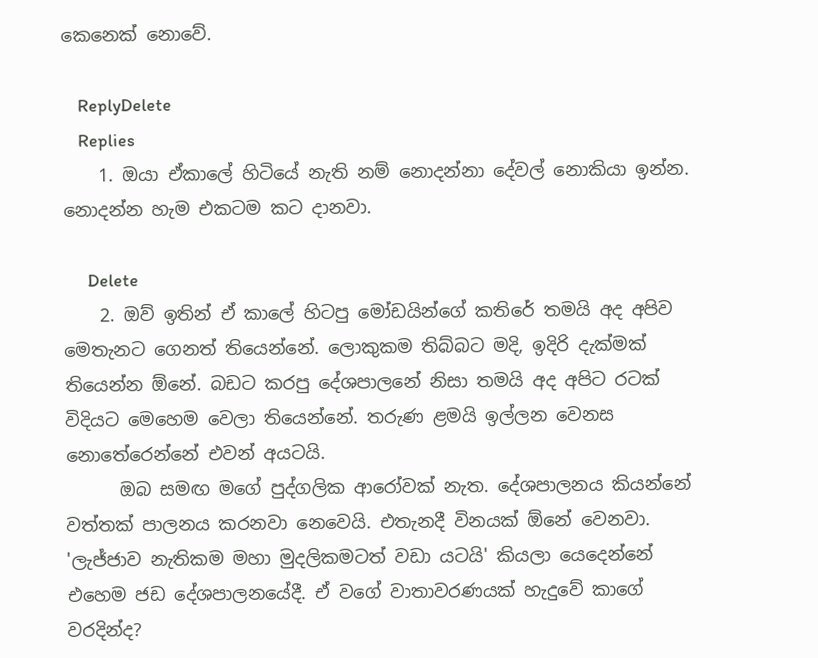කෙනෙක් නොවේ.

    ReplyDelete
    Replies
    1. ඔයා ඒකාලේ හිටියේ නැති නම් නොදන්නා දේවල් නොකියා ඉන්න. නොදන්න හැම එකටම කට දානවා.

      Delete
    2. ඔව් ඉතින් ඒ කාලේ හිටපු මෝඩයින්ගේ කතිරේ තමයි අද අපිව මෙතැනට ගෙනත් තියෙන්නේ. ලොකුකම තිබ්බට මදි, ඉදිරි දැක්මක් තියෙන්න ඕනේ. බඩට කරපු දේශපාලනේ නිසා තමයි අද අපිට රටක් විදියට මෙහෙම වෙලා තියෙන්නේ. තරුණ ළමයි ඉල්ලන වෙනස නොතේරෙන්නේ එවන් අයටයි.
      ඔබ සමඟ මගේ පුද්ගලික ආරෝවක් නැත. දේශපාලනය කියන්නේ වත්තක් පාලනය කරනවා නෙවෙයි. එතැනදී විනයක් ඕනේ වෙනවා. 'ලැජ්ජාව නැතිකම මහා මුදලිකමටත් වඩා යටයි' කියලා යෙදෙන්නේ එහෙම ජඩ දේශපාලනයේදී. ඒ වගේ වාතාවරණයක් හැදුවේ කාගේ වරදින්ද?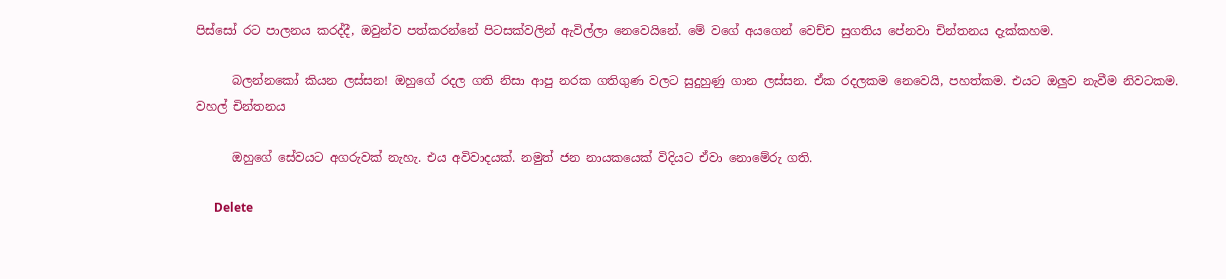පිස්සෝ රට පාලනය කරද්දී, ඔවුන්ව පත්කරන්නේ පිටසක්වලින් ඇවිල්ලා නෙවෙයිනේ. මේ වගේ අයගෙන් වෙච්ච සුගතිය පේනවා චින්තනය දැක්කහම.

      බලන්නකෝ කියන ලස්සන! ඔහුගේ රදල ගති නිසා ආපු නරක ගතිගුණ වලට සුදුහුණු ගාන ලස්සන. ඒක රදලකම නෙවෙයි, පහත්කම. එයට ඔලුව නැවීම නිවටකම. වහල් චින්තනය

      ඔහුගේ සේවයට අගරුවක් නැහැ. එය අවිවාදයක්. නමුත් ජන නායකයෙක් විදියට ඒවා නොමේරු ගති.

      Delete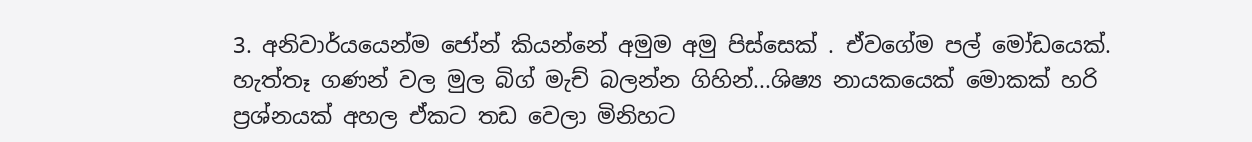3. අනිවාර්යයෙන්ම ජෝන් කියන්නේ අමුම අමු පිස්සෙක් . ඒවගේම පල් මෝඩයෙක්. හැත්තෑ ගණන් වල මුල බිග් මැච් බලන්න ගිහින්...ශිෂ්‍ය නායකයෙක් මොකක් හරි ප්‍රශ්නයක් අහල ඒකට තඩ වෙලා මිනිහට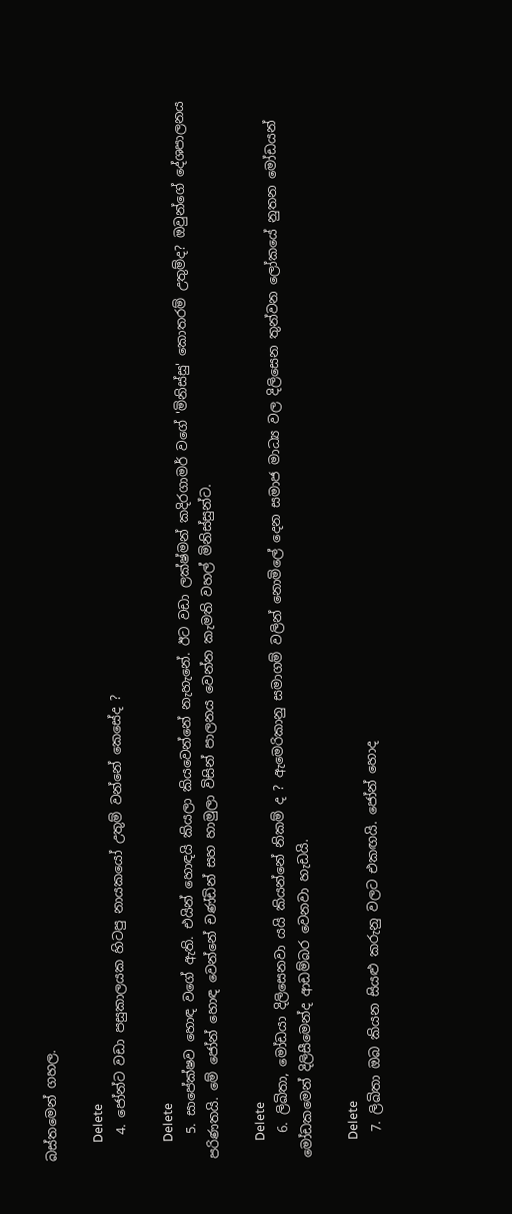බස්තමෙන් ගහල.

      Delete
    4. ජෝන්ට වඩා පසුකාලයක හිටපු නායකයෝ උතුම් වන්නේ කෙසේද ?

      Delete
    5. සාපේක්ෂව හොඳ වගේ ඇති. එයින් හොඳයි කියලා කියවෙන්නේ නැහැනේ. ඊට වඩා ලක්ෂ්මන් කදිරගාමර් වගේ 'මිනිස්සු' කොතරම් උතුම්ද? ඔවුන්ගේ දේශපාලනය පරිණතයි. මේ ජෝන් හොඳ වෙන්නේ චණ්ඩින් සහ හාමුලා විසින් පාලනය වෙන්න කැමති වහල් මිනිස්සුන්ට.

      Delete
    6. ලිඛිතා, මෝඩයා දිලිසෙනවා යයි කියන්නේ නිකම් ද ? ඇමෙරිකානු සමාගම් වලින් නොමිලේ දෙන සමාජ මාධ්‍ය වල දිලිසෙන තුන්වන ලෝකයේ නුතන මෝඩයන් මෝඩකමෙන් දිලිසීමෙන්ද ආඩම්බර වෙනවා හැඩයි.

      Delete
    7. ලිඛිතා ඔබ කියන සියළු කරුනු වලට එකඟයි. ජෝන් හොද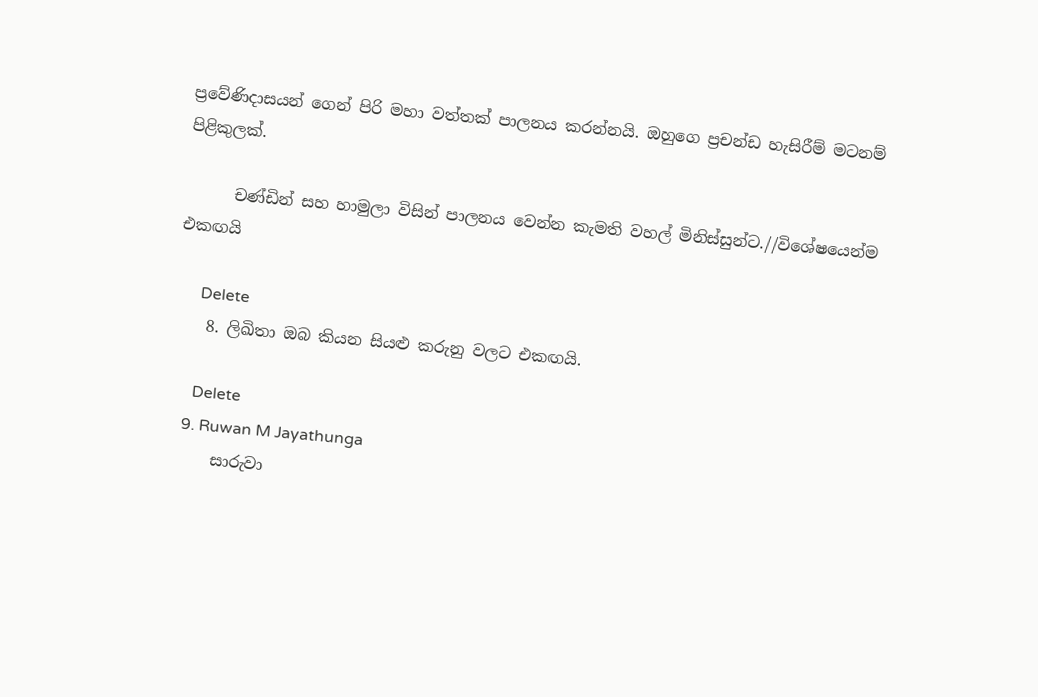ප්‍රවේණිදාසයන් ගෙන් පිරි මහා වත්තක් පාලනය කරන්නයි. ඔහුගෙ ප්‍රචන්ඩ හැසිරීම් මටනම් පිළිකුලක්.

      චණ්ඩින් සහ හාමුලා විසින් පාලනය වෙන්න කැමති වහල් මිනිස්සුන්ට.//විශේෂයෙන්ම එකඟයි

      Delete
    8. ලිඛිතා ඔබ කියන සියළු කරුනු වලට එකඟයි.

      Delete
    9. Ruwan M Jayathunga
      සාරුවා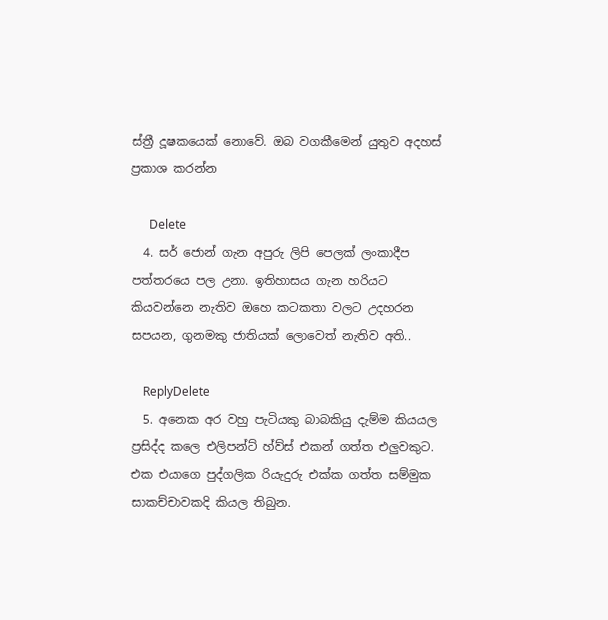ස්ත්‍රී දූෂකයෙක් නොවේ. ඔබ වගකීමෙන් යුතුව අදහස් ප්‍රකාශ කරන්න

      Delete
  4. සර් ජොන් ගැන අපුරු ලිපි පෙලක් ලංකාදීප පත්තරයෙ පල උනා. ඉතිහාසය ගැන හරියට කියවන්නෙ නැතිව ඔහෙ කටකතා වලට උදහරන සපයන, ගුනමකු ජාතියක් ලොවෙත් නැතිව අති..

    ReplyDelete
  5. අනෙක අර වහු පැටියකු බාබකියු දැම්ම කියයල ප්‍රසිද්ද කලෙ එලිපන්ට් හ්ව්ස් එකන් ගත්ත එලුවකුට. එක එයාගෙ පුද්ගලික රියැදුරු එක්ක ගත්ත සම්මුක සාකච්චාවකදි කියල තිබුන.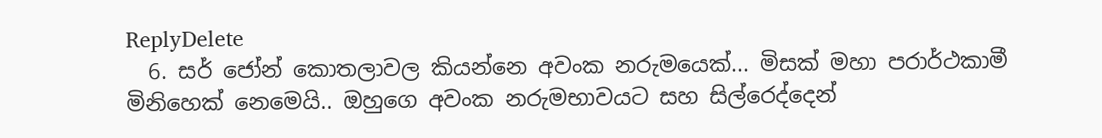ReplyDelete
  6. සර් ජෝන් කොතලාවල කියන්නෙ අවංක නරුමයෙක්... මිසක් මහා පරාර්ථකාමී මිනිහෙක් නෙමෙයි.. ඔහුගෙ අවංක නරුමභාවයට සහ සිල්රෙද්දෙන්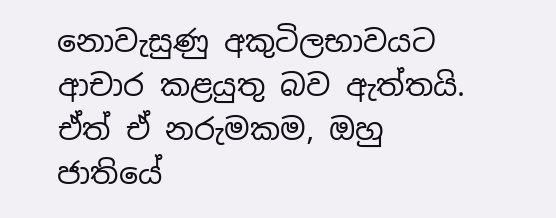නොවැසුණු අකුටිලභාවයට ආචාර කළයුතු බව ඇත්තයි. ඒත් ඒ නරුමකම, ඔහු ජාතියේ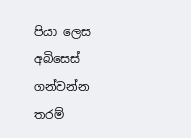පියා ලෙස අබිසෙස් ගන්වන්න තරම්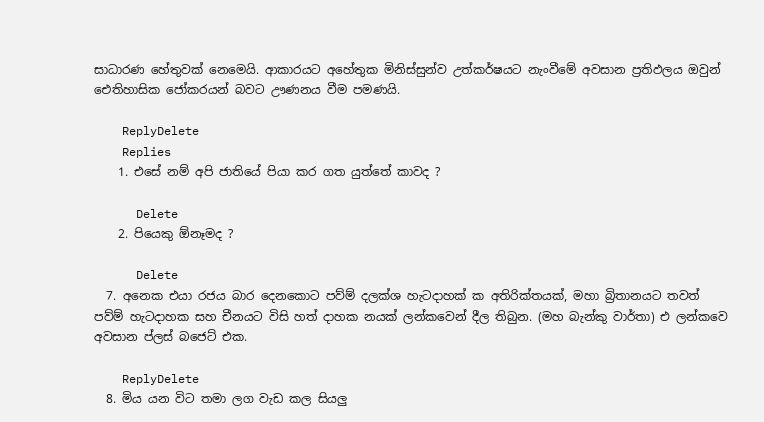සාධාරණ හේතුවක් නෙමෙයි. ආකාරයට අහේතුක මිනිස්සුන්ව උත්කර්ෂයට නැංවීමේ අවසාන ප්‍රතිඵලය ඔවුන් ඓතිහාසික ජෝකරයන් බවට ඌණනය වීම පමණයි.

    ReplyDelete
    Replies
    1. එසේ නම් අපි ජාතියේ පියා කර ගත යුත්තේ කාවද ?

      Delete
    2. පියෙකු ඕනෑමද ?

      Delete
  7. අනෙක එයා රජය බාර දෙනකොට පව්ම් දලක්ශ හැටදාහක් ක අතිරික්තයක්, මහා බ්‍රිතානයට තවත් පව්ම් හැටදාහක සහ චීනයට විසි හත් දාහක නයක් ලන්කවෙන් දීල තිබුන. (මහ බැන්කු වාර්තා) එ ලන්කවෙ අවසාන ප්ලස් බජෙට් එක.

    ReplyDelete
  8. මිය යන විට තමා ලග වැඩ කල සියලු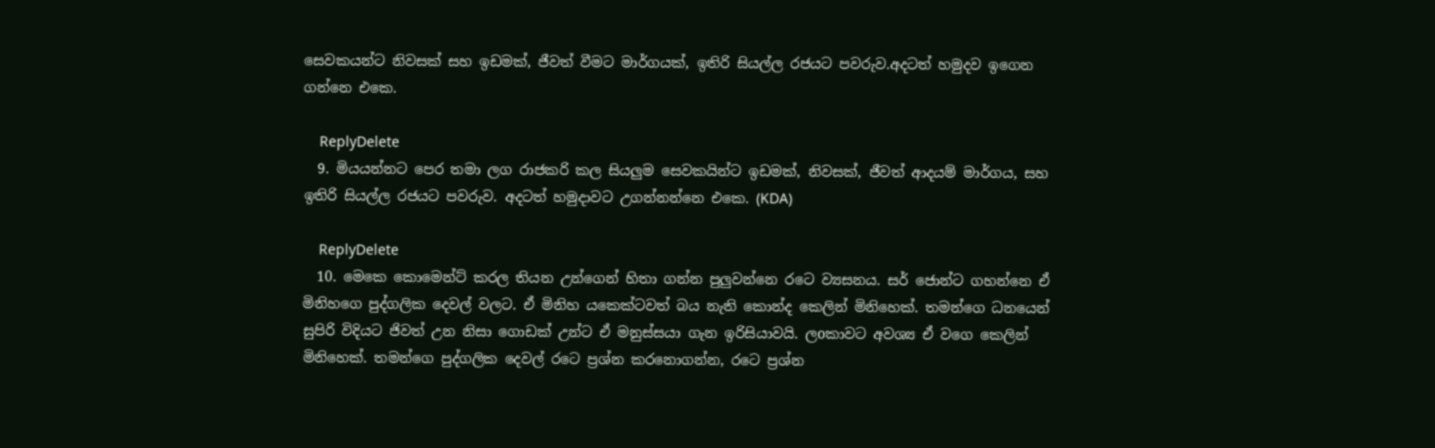සෙවකයන්ට නිවසක් සහ ඉඩමක්, ජීවත් වීමට මාර්ගයක්, ඉතිරි සියල්ල රජයට පවරුව.අදටත් හමුදව ඉගෙන ගන්නෙ එකෙ.

    ReplyDelete
  9. මියයන්නට පෙර තමා ලග රාජකරි කල සියලුම සෙවකයින්ට ඉඩමක්, නිවසක්, ජීවත් ආදයම් මාර්ගය, සහ ඉතිරි සියල්ල රජයට පවරුව. අදටත් හමුදාවට උගන්නන්නෙ එකෙ. (KDA)

    ReplyDelete
  10. මෙකෙ කොමෙන්ට් කරල තියන උන්ගෙන් හිතා ගන්න පුලුවන්නෙ රටෙ ව්‍යසනය. සර් ජොන්ට ගහන්නෙ ඒ මිනිහගෙ පුද්ගලික දෙවල් වලට. ඒ මිනිහ යකෙක්ටවත් බය නැති කොන්ද කෙලින් මිනිහෙක්. තමන්ගෙ ධනයෙන් සුපිරි විදියට ජිවත් උන නිසා ගොඩක් උන්ට ඒ මනුස්සයා ගැන ඉරිසියාවයි. ලoකාවට අවශ්‍ය ඒ වගෙ කෙලින් මිනිහෙක්. තමන්ගෙ පුද්ගලික දෙවල් රටෙ ප්‍රශ්න කරනොගන්න, රටෙ ප්‍රශ්න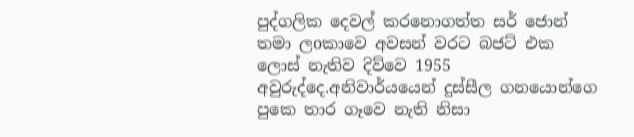පුද්ගලික දෙවල් කරනොගත්ත සර් ජොන් තමා ලoකාවෙ අවසන් වරට බජට් එක ලොස් නැතිව දිව්වෙ 1955 අවුරුද්දෙ.අනිවාර්යයෙන් දුස්සීල ගනයොන්ගෙ පුකෙ තාර ගෑවෙ නැති නිසා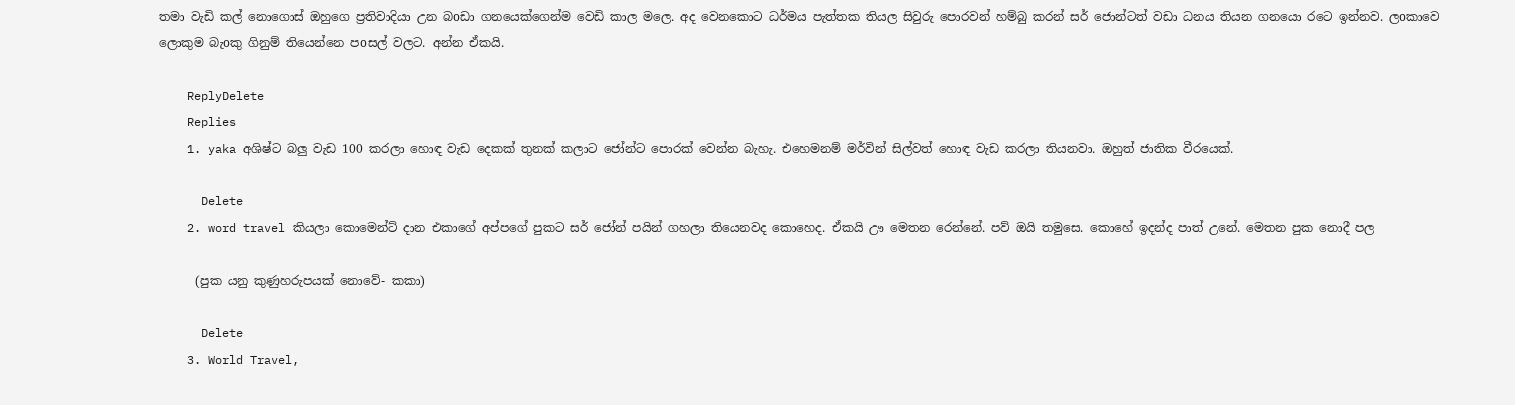තමා වැඩි කල් නොගොස් ඔහුගෙ ප්‍රතිවාදියා උන බoඩා ගනයෙක්ගෙන්ම වෙඩි කාල මලෙ. අද වෙනකොට ධර්මය පැත්තක තියල සිවුරු පොරවන් හම්බු කරන් සර් ජොන්ටත් වඩා ධනය තියන ගනයො රටෙ ඉන්නව. ලoකාවෙ ලොකුම බැoකු ගිනුම් තියෙන්නෙ පoසල් වලට. අන්න ඒකයි.

    ReplyDelete
    Replies
    1. yaka අශිෂ්ට බලු වැඩ 100 කරලා හොඳ වැඩ දෙකක් තුනක් කලාට ජෝන්ට පොරක් වෙන්න බැහැ. එහෙමනම් මර්වින් සිල්වත් හොඳ වැඩ කරලා තියනවා. ඔහුත් ජාතික වීරයෙක්.

      Delete
    2. word travel කියලා කොමෙන්ට් දාන එකාගේ අප්පගේ පුකට සර් ජෝන් පයින් ගහලා තියෙනවද කොහෙද. ඒකයි ඌ මෙතන රෙන්නේ. පව් ඔයි තමුසෙ. කොහේ ඉදන්ද පාත් උනේ. මෙතන පුක නොදී පල

      (පුක යනු කුණුහරුපයක් නොවේ- කකා)

      Delete
    3. World Travel,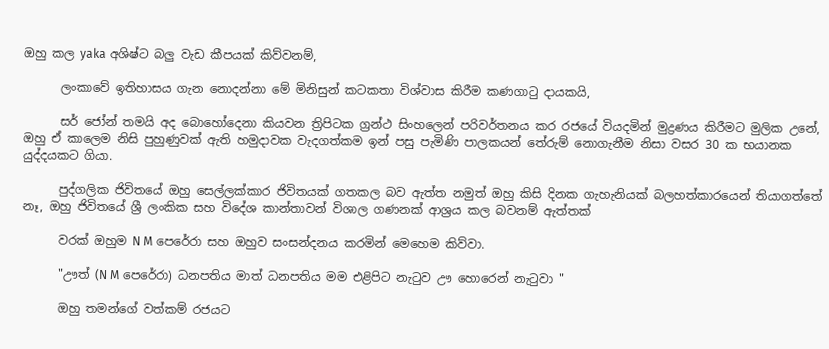ඔහු කල yaka අශිෂ්ට බලු වැඩ කීපයක් කිව්වනම්,

      ලංකාවේ ඉතිහාසය ගැන නොදන්නා මේ මිනිසුන් කටකතා විශ්වාස කිරීම කණගාටු දායකයි,

      සර් ජෝන් තමයි අද බොහෝදෙනා කියවන ත්‍රිපිටක ග්‍රන්ථ සිංහලෙන් පරිවර්තනය කර රජයේ වියදමින් මුද්‍රණය කිරීමට මුලික උනේ, ඔහු ඒ කාලෙම නිසි පුහුණුවක් ඇති හමුදාවක වැදගත්කම ඉන් පසු පැමිණි පාලකයන් තේරුම් නොගැනීම නිසා වසර 30 ක භයානක යුද්දයකට ගියා.

      පුද්ගලික ජිවිතයේ ඔහු සෙල්ලක්කාර ජිවිතයක් ගතකල බව ඇත්ත නමුත් ඔහු කිසි දිනක ගැහැනියක් බලහත්කාරයෙන් තියාගත්තේ නෑ, ඔහු ජිවිතයේ ශ්‍රී ලංකික සහ විදේශ කාන්තාවන් විශාල ගණනක් ආශ්‍රය කල බවනම් ඇත්තක්

      වරක් ඔහුම N M පෙරේරා සහ ඔහුව සංසන්දනය කරමින් මෙහෙම කිව්වා.

      "ඌත් (N M පෙරේරා) ධනපතිය මාත් ධනපතිය මම එළිපිට නැටුව ඌ හොරෙන් නැටුවා "

      ඔහු තමන්ගේ වත්කම් රජයට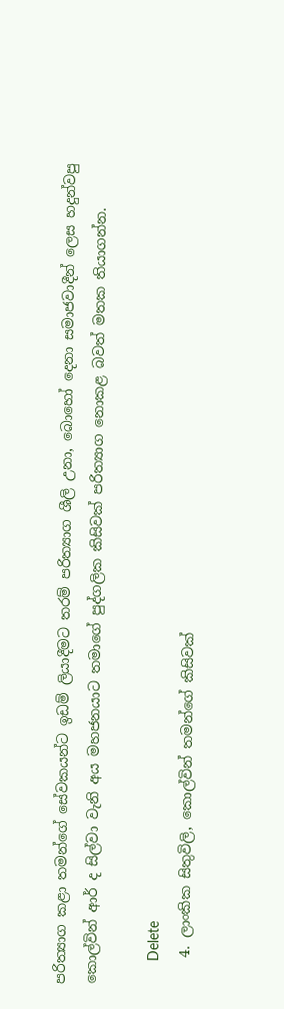පරිත්‍යාග කළා තමන්ගේ සේවකයන්ට ඉඩම් ලියාදීමට තරම් පරිත්‍යාග ශීලි උනා, බොහෝ දෙනා සමාජවාදීන් ලෙස හදුන්වපු කොල්වින් ආර් ද සිල්වා වැනි අය මහජනයාට තමාගේ පුද්ගලික කිසිවක් පරිත්‍යාග නොකළ බවත් මතක තියාගන්න.

      Delete
    4. ලාංකික සිතුවිලි, කොල්වින් තමන්ගේ කිසිවක්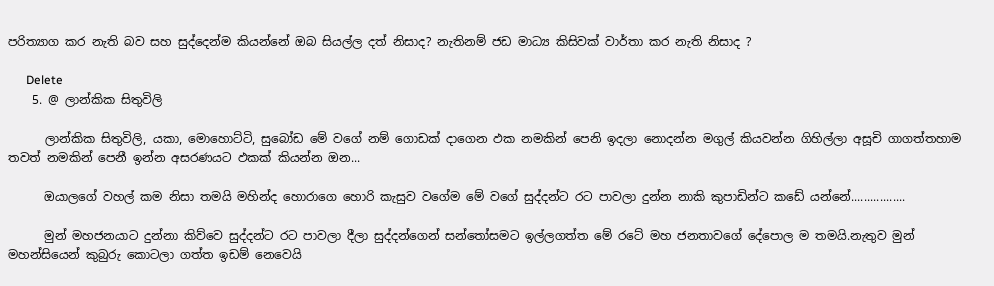පරිත්‍යාග කර නැති බව සහ සුද්දෙන්ම කියන්නේ ඔබ සියල්ල දත් නිසාද? නැතිනම් ජඩ මාධ්‍ය කිසිවක් වාර්තා කර නැති නිසාද ?

      Delete
    5. @ ලාන්කික සිතුවිලි

      ලාන්කික සිතුවිලි, යකා, මොහොට්ටි, සුබෝඩ මේ වගේ නම් ගොඩක් දාගෙන ඵක නමකින් පෙනි ඉදලා නොදන්න මගුල් කියවන්න ගිහිල්ලා අසූචි ගාගත්තහාම තවත් නමකින් පෙනී ඉන්න අසරණයට ඵකක් කියන්න ඔන...

      ඔයාලගේ වහල් කම නිසා තමයි මහින්ද හොරාගෙ හොරි කැසුව වගේම මේ වගේ සුද්දන්ට රට පාවලා දුන්න නාකි කුපාඩින්ට කඩේ යන්නේ.................

      මුන් මහජනයාට දුන්නා කිව්වෙ සුද්දන්ට රට පාවලා දීලා සුද්දන්ගෙන් සන්තෝසමට ඉල්ලගත්ත මේ රටේ මහ ජනතාවගේ දේපොල ම තමයි.නැතුව මුන් මහන්සියෙන් කුබුරු කොටලා ගත්ත ඉඩම් නෙවෙයි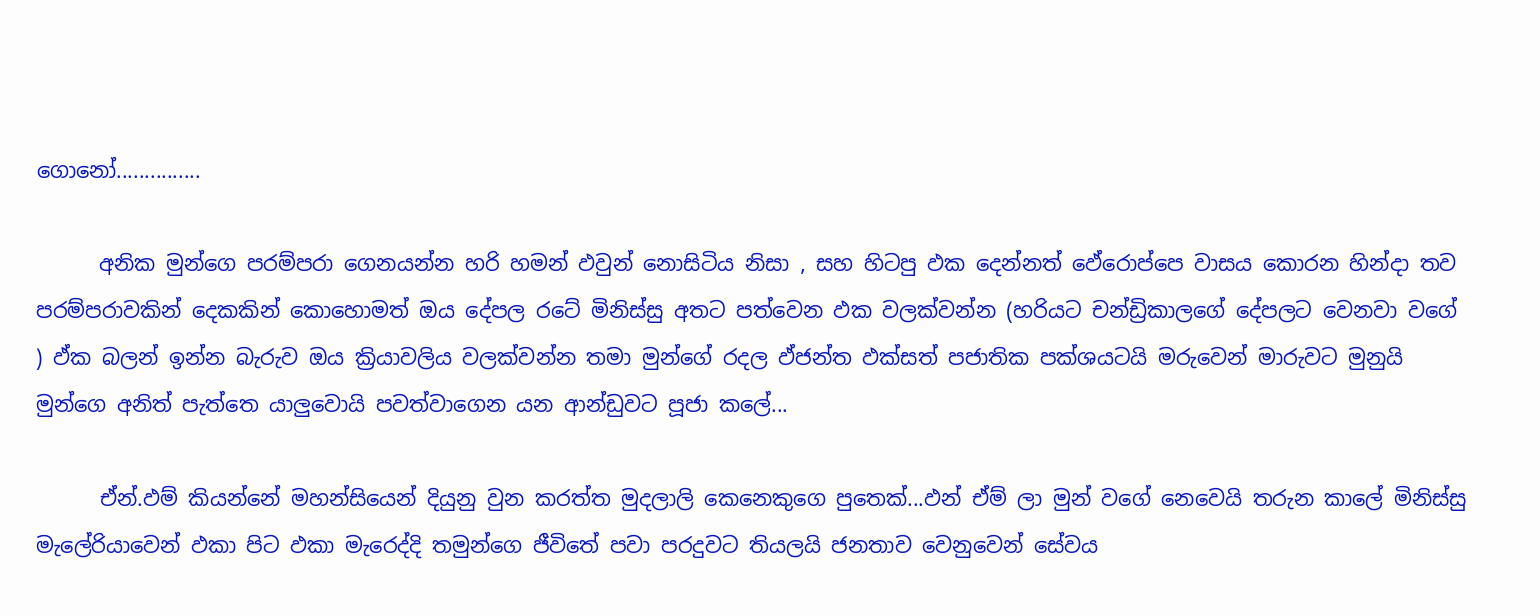ගොනෝ...............

      අනික මුන්ගෙ පරම්පරා ගෙනයන්න හරි හමන් ඵවුන් නොසිටිය නිසා , සහ හිටපු ඵක දෙන්නත් ඵේරොප්පෙ වාසය කොරන හින්දා තව පරම්පරාවකින් දෙකකින් කොහොමත් ඔය දේපල රටේ මිනිස්සු අතට පත්වෙන ඵක වලක්වන්න (හරියට චන්ඩ්‍රිකාලගේ දේපලට වෙනවා වගේ ) ඵ්ක බලන් ඉන්න බැරුව ඔය ක්‍රියාවලිය වලක්වන්න තමා මුන්ගේ රදල ඵ්ජන්ත ඵක්සත් පජාතික පක්ශයටයි මරුවෙන් මාරුවට මුනුයි මුන්ගෙ අනිත් පැත්තෙ යාලුවොයි පවත්වාගෙන යන ආන්ඩුවට පූජා කලේ...

      ඒන්.ඵම් කියන්නේ මහන්සියෙන් දියුනු වුන කරත්ත මුදලාලි කෙනෙකුගෙ පුතෙක්...ඵන් ඒම් ලා මුන් වගේ නෙවෙයි තරුන කාලේ මිනිස්සු මැලේරියාවෙන් ඵකා පිට ඵකා මැරෙද්දි තමුන්ගෙ ජීවිතේ පවා පරදුවට තියලයි ජනතාව වෙනුවෙන් සේවය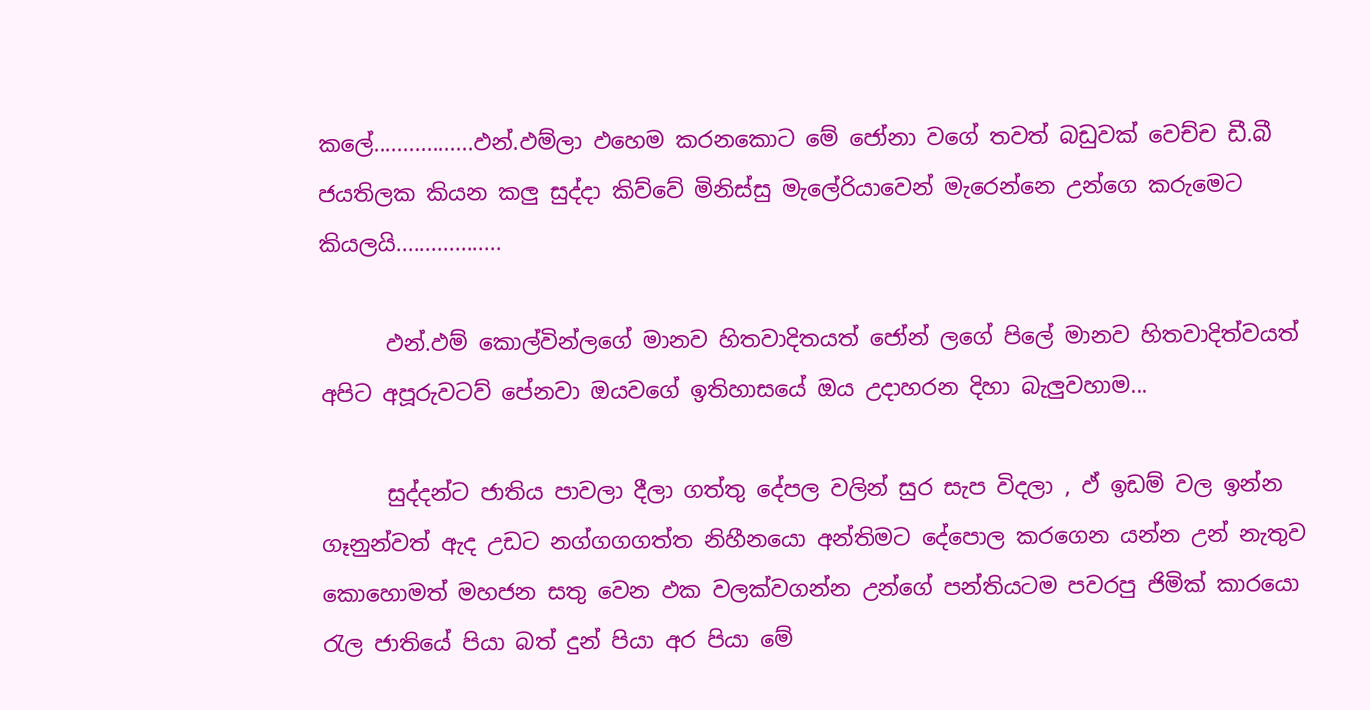කලේ.................ඵන්.ඵම්ලා ඵහෙම කරනකොට මේ ජෝනා වගේ තවත් බඩුවක් වෙච්ච ඩී.බී ජයතිලක කියන කලු සුද්දා කිව්වේ මිනිස්සු මැලේරියාවෙන් මැරෙන්නෙ උන්ගෙ කරුමෙට කියලයි..................

      ඵන්.ඵම් කොල්වින්ලගේ මානව හිතවාදිතයත් ජෝන් ලගේ පිලේ මානව හිතවාදිත්වයත් අපිට අපූරුවටව් පේනවා ඔයවගේ ඉතිහාසයේ ඔය උදාහරන දිහා බැලුවහාම...

      සුද්දන්ට ජාතිය පාවලා දීලා ගත්තු දේපල වලින් සුර සැප විදලා , ඵ් ඉඩම් වල ඉන්න ගෑනුන්වත් ඇද උඩට නග්ගගගත්ත නිහීනයො අන්තිමට දේපොල කරගෙන යන්න උන් නැතුව කොහොමත් මහජන සතු වෙන ඵක වලක්වගන්න උන්ගේ පන්තියටම පවරපු ජිමික් කාරයො රැල ජාතියේ පියා බත් දුන් පියා අර පියා මේ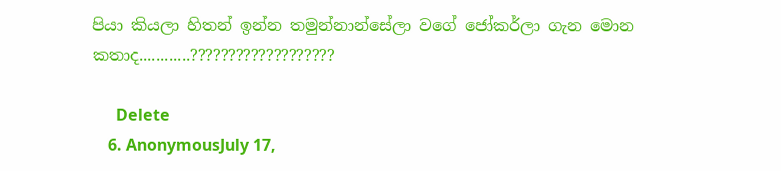පියා කියලා හිතන් ඉන්න තමුන්නාන්සේලා වගේ ජෝකර්ලා ගැන මොන කතාද............???????????????????

      Delete
    6. AnonymousJuly 17,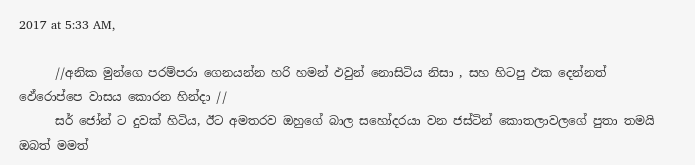2017 at 5:33 AM,

      //අනික මුන්ගෙ පරම්පරා ගෙනයන්න හරි හමන් ඵවුන් නොසිටිය නිසා , සහ හිටපු ඵක දෙන්නත් ඵේරොප්පෙ වාසය කොරන හින්දා //
      සර් ජෝන් ට දුවක් හිටිය, ඊට අමතරව ඔහුගේ බාල සහෝදරයා වන ජස්ටින් කොතලාවලගේ පුතා තමයි ඔබත් මමත්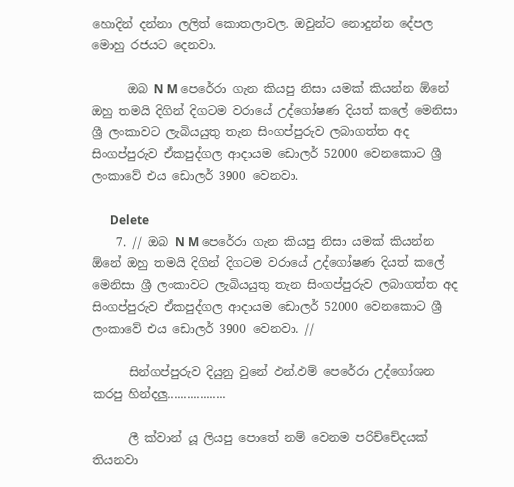හොදින් දන්නා ලලිත් කොතලාවල. ඔවුන්ට නොදුන්න දේපල මොහු රජයට දෙනවා.

      ඔබ N M පෙරේරා ගැන කියපු නිසා යමක් කියන්න ඕනේ ඔහු තමයි දිගින් දිගටම වරායේ උද්ගෝෂණ දියත් කලේ මෙනිසා ශ්‍රී ලංකාවට ලැබියයුතු තැන සිංගප්පුරුව ලබාගත්ත අද සිංගප්පුරුව ඒකපුද්ගල ආදායම ඩොලර් 52000 වෙනකොට ශ්‍රී ලංකාවේ එය ඩොලර් 3900 වෙනවා.

      Delete
    7. // ඔබ N M පෙරේරා ගැන කියපු නිසා යමක් කියන්න ඕනේ ඔහු තමයි දිගින් දිගටම වරායේ උද්ගෝෂණ දියත් කලේ මෙනිසා ශ්‍රී ලංකාවට ලැබියයුතු තැන සිංගප්පුරුව ලබාගත්ත අද සිංගප්පුරුව ඒකපුද්ගල ආදායම ඩොලර් 52000 වෙනකොට ශ්‍රී ලංකාවේ එය ඩොලර් 3900 වෙනවා. //

      සින්ගප්පුරුව දියුනු වුනේ ඵන්.ඵම් පෙරේරා උද්ගෝශන කරපු හින්දලු..................

      ලී ක්වාන් යූ ලියපු පොතේ නම් වෙනම පරිච්චේදයක් තියනවා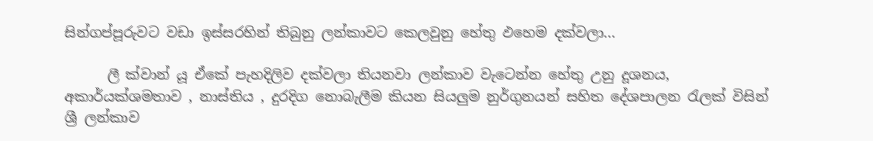සින්ගප්පූරුවට වඩා ඉස්සරහින් තිබුනු ලන්කාවට කෙලවුනු හේතු ඵහෙම දක්වලා...

      ලී ක්වාන් යූ ඒකේ පැහදිලිව දක්වලා තියනවා ලන්කාව වැටෙන්න හේතු උනු දූශනය, අකාර්යක්ශමතාව , නාස්තිය , දුරදිග නොබැලීම කියන සියලුම නුර්ගුනයන් සහිත දේශපාලන රැලක් විසින් ශ්‍රී ලන්කාව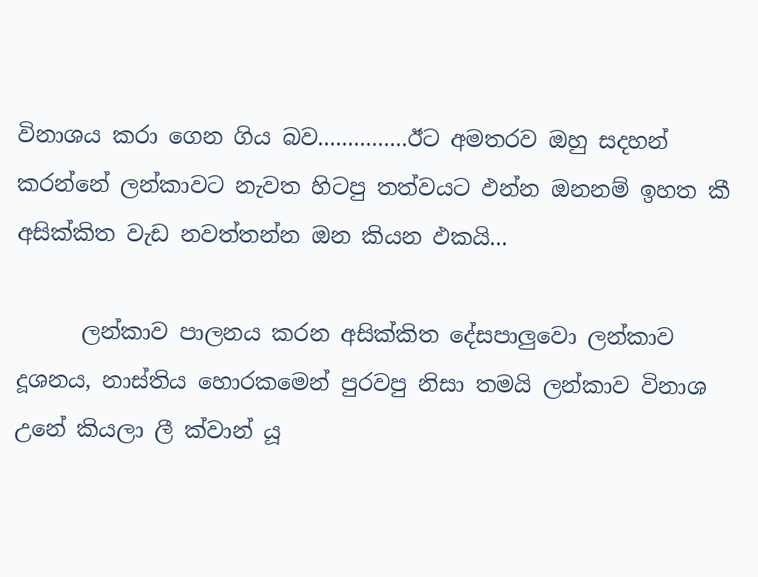විනාශය කරා ගෙන ගිය බව...............ඊට අමතරව ඔහු සදහන් කරන්නේ ලන්කාවට නැවත හිටපු තත්වයට ඵන්න ඔනනම් ඉහත කී අසික්කිත වැඩ නවත්තන්න ඔන කියන ඵකයි...

      ලන්කාව පාලනය කරන අසික්කිත දේසපාලුවො ලන්කාව දූශනය, නාස්තිය හොරකමෙන් පුරවපු නිසා තමයි ලන්කාව විනාශ උනේ කියලා ලී ක්වාන් යූ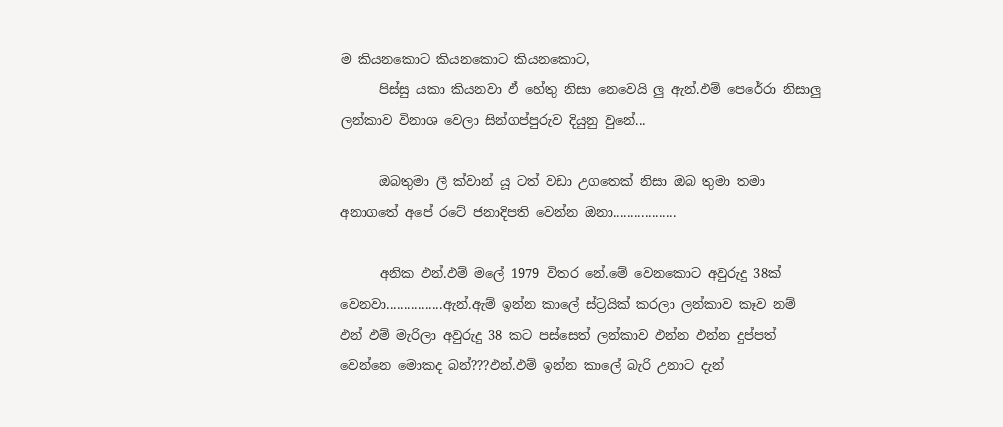ම කියනකොට කියනකොට කියනකොට,
      පිස්සු යකා කියනවා ඵ් හේතු නිසා නෙවෙයි ලු ඇන්.ඵම් පෙරේරා නිසාලු ලන්කාව විනාශ වෙලා සින්ගප්පුරුව දියුනු වුනේ...

      ඔබතුමා ලී ක්වාන් යූ ටත් වඩා උගතෙක් නිසා ඔබ තුමා තමා අනාගතේ අපේ රටේ ජනාදිපති වෙන්න ඔනා..................

      අනික ඵන්.ඵම් මලේ 1979 විතර නේ.මේ වෙනකොට අවුරුදු 38ක් වෙනවා................ඇන්.ඇම් ඉන්න කාලේ ස්ට්‍රයික් කරලා ලන්කාව කෑව නම් ඵන් ඵම් මැරිලා අවුරුදු 38 කට පස්සෙත් ලන්කාව ඵන්න ඵන්න දුප්පත් වෙන්නෙ මොකද බන්???ඵන්.ඵම් ඉන්න කාලේ බැරි උනාට දැන්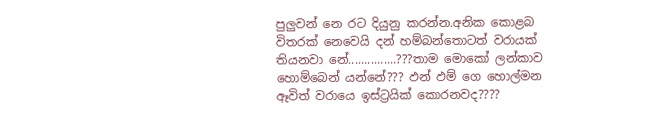පුලුවන් නෙ රට දියුනු කරන්න.අනික කොළබ විතරක් නෙවෙයි දන් හම්බන්තොටත් වරායක් තියනවා නේ...............???තාම මොකෝ ලන්කාව හොම්බෙන් යන්නේ??? ඵන් ඵම් ගෙ හොල්මන ඈවිත් වරායෙ ඉස්ට්‍රයික් කොරනවද????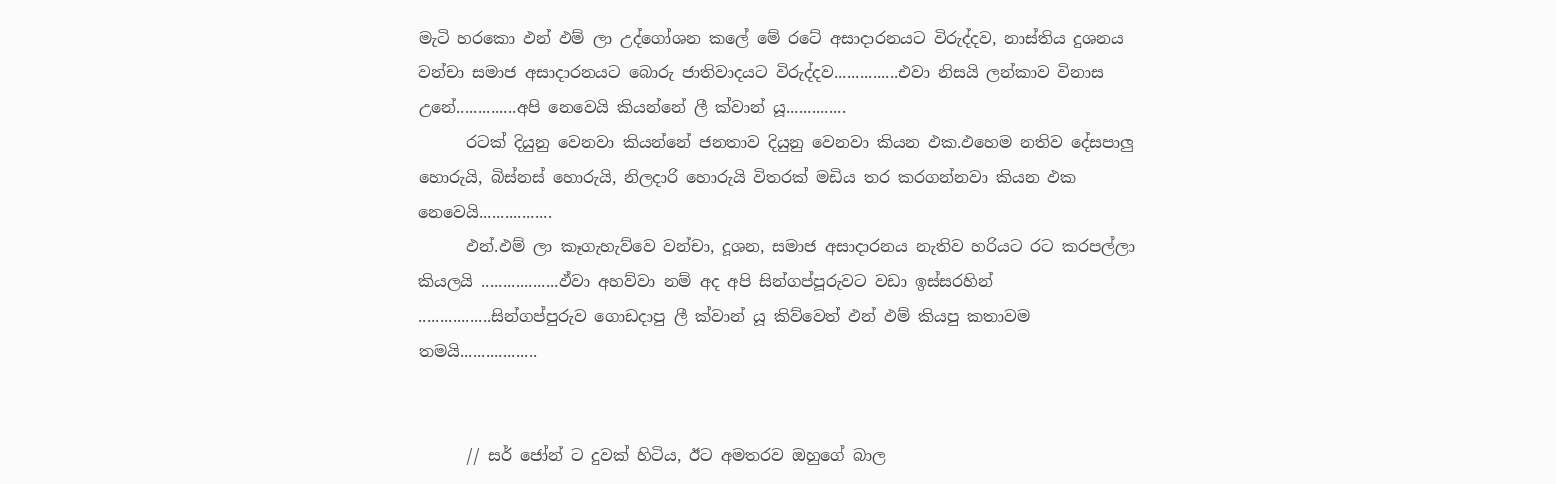මැටි හරකො ඵන් ඵම් ලා උද්ගෝශන කලේ මේ රටේ අසාදාරනයට විරුද්දව, නාස්තිය දුශනය වන්චා සමාජ අසාදාරනයට බොරු ජාතිවාදයට විරුද්දව...............එවා නිසයි ලන්කාව විනාස උනේ..............අපි නෙවෙයි කියන්නේ ලී ක්වාන් යූ..............
      රටක් දියුනු වෙනවා කියන්නේ ජනතාව දියුනු වෙනවා කියන ඵක.ඵහෙම නතිව දේසපාලු හොරුයි, බිස්නස් හොරුයි, නිලදාරි හොරුයි විතරක් මඩිය තර කරගන්නවා කියන ඵක නෙවෙයි.................
      ඵන්.ඵම් ලා කෑගැහැව්වෙ වන්චා, දූශන, සමාජ අසාදාරනය නැතිව හරියට රට කරපල්ලා කියලයි ..................ඵ්වා අහව්වා නම් අද අපි සින්ගප්පූරුවට වඩා ඉස්සරහින් .................සින්ගප්පුරුව ගොඩදාපු ලී ක්වාන් යූ කිව්වෙත් ඵන් ඵම් කියපු කතාවම තමයි..................


      // සර් ජෝන් ට දුවක් හිටිය, ඊට අමතරව ඔහුගේ බාල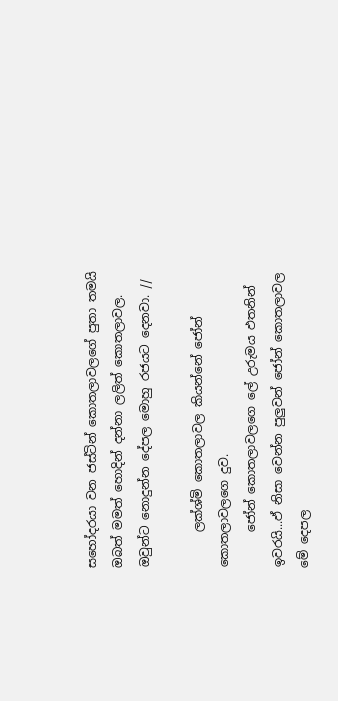සහෝදරයා වන ජස්ටින් කොතලාවලගේ පුතා තමයි ඔබත් මමත් හොදින් දන්නා ලලිත් කොතලාවල. ඔවුන්ට නොදුන්න දේපල මොහු රජයට දෙනවා. //

      ලක්ශ්මි කොතලාවල කියන්නේ ජෝන් කොතලාවලගෙ දුව.
      ජෝන් කොතලාවලගෙ ලේ උරුමය ඵතනින් ඉවරයි...ඵ් නිසා වෙන්න පුලුවන් ජෝන් කොතලාවල මේ දෙපල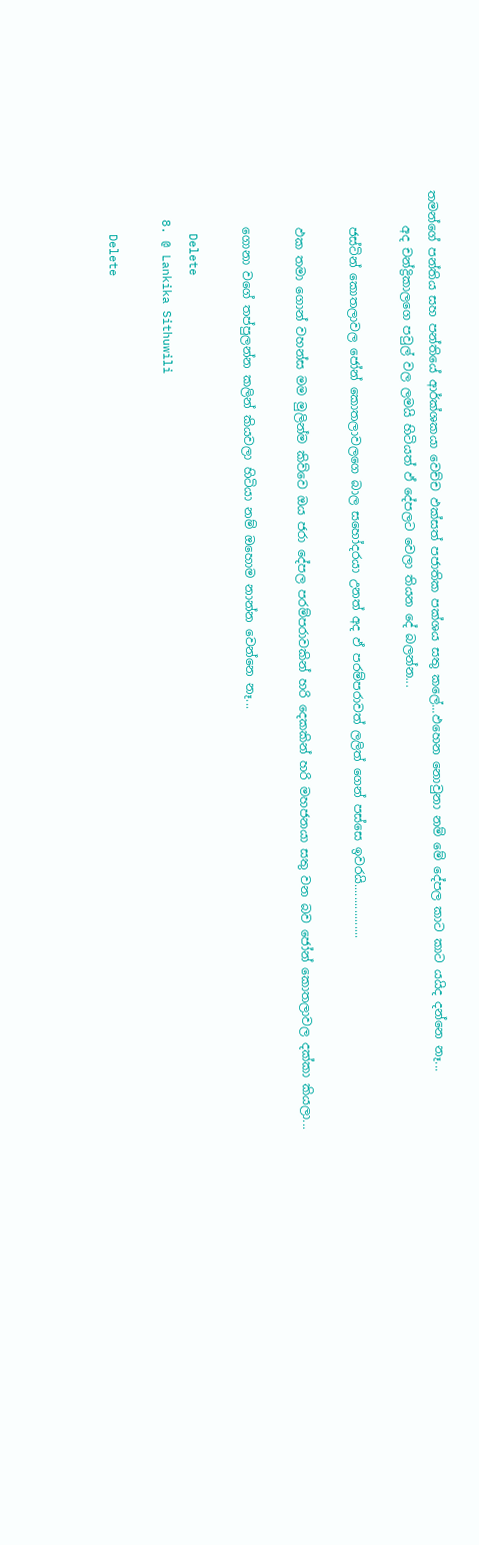තමන්ගේ පන්තිය සහ පන්තියේ ආර්ක්ශකයා වෙච්ච ඵක්සත් පජාතික පක්ශය සතු කලේ...ඵහෙන නොවුනා නම් මේ දේපල කාට කාට යයිද දන්නෙ නෑ...
      අද චන්ද්‍රිකාලගෙ පවුල් වල ලමයි හිටියත් ඵ් දේපලට වෙලා තියන දේ බලන්න...

      ජස්ටින් කොතලාවල ජෝන් කොතලාවලගෙ බාල සහෝදරයා උනත් අද ඵ් පරම්පරාවත් ලලිත් ගෙන් පස්සෙ ඉවරයි.................

      ඵක තමා ගොන් වහන්ස මම මුලින්ම කිව්වෙ ඔය ජරා දේපල පරම්පරාවකින් හරි දෙකකින් හරි මහජනයා සතු වන බව ජෝන් කොතලාවල දක්කා කියලා...

      ගොනා වගේ තප්පුලන්න කලින් කියවලා හිටියා නම් ඔහොම නාන්න වෙන්නෙ නෑ...

      Delete
    8. @ Lankika Sithuwili

      Delete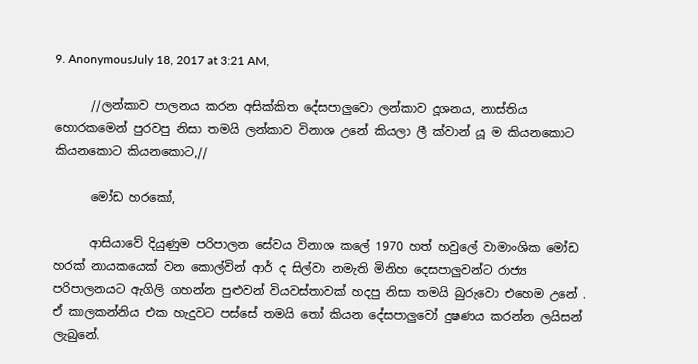9. AnonymousJuly 18, 2017 at 3:21 AM,

      //ලන්කාව පාලනය කරන අසික්කිත දේසපාලුවො ලන්කාව දූශනය, නාස්තිය හොරකමෙන් පුරවපු නිසා තමයි ලන්කාව විනාශ උනේ කියලා ලී ක්වාන් යූ ම කියනකොට කියනකොට කියනකොට,//

      මෝඩ හරකෝ,

      ආසියාවේ දියුණුම පරිපාලන සේවය විනාශ කලේ 1970 හත් හවුලේ වාමාංශික මෝඩ හරක් නායකයෙක් වන කොල්වින් ආර් ද සිල්වා නමැති මිනිහ දෙසපාලුවන්ට රාජ්‍ය පරිපාලනයට ඇගිලි ගහන්න පුළුවන් වියවස්තාවක් හදපු නිසා තමයි බුරුවො එහෙම උනේ . ඒ කාලකන්නිය එක හැදුවට පස්සේ තමයි තෝ කියන දේසපාලුවෝ දුෂණය කරන්න ලයිසන් ලැබුනේ.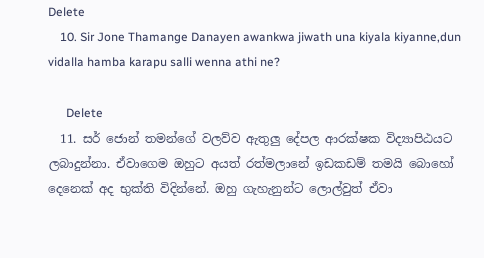Delete
    10. Sir Jone Thamange Danayen awankwa jiwath una kiyala kiyanne,dun vidalla hamba karapu salli wenna athi ne?

      Delete
  11. සර් ජොන් තමන්ගේ වලව්ව ඇතුලු දේපල ආරක්ෂක විද්‍යාපිඨයට ලබාදුන්නා. ඒවාගෙම ඔහුට අයත් රත්මලානේ ඉඩකඩම් තමයි බොහෝ දෙනෙක් අද භුක්ති විදින්නේ. ඔහු ගැහැනුන්ට ලොල්වුත් ඒවා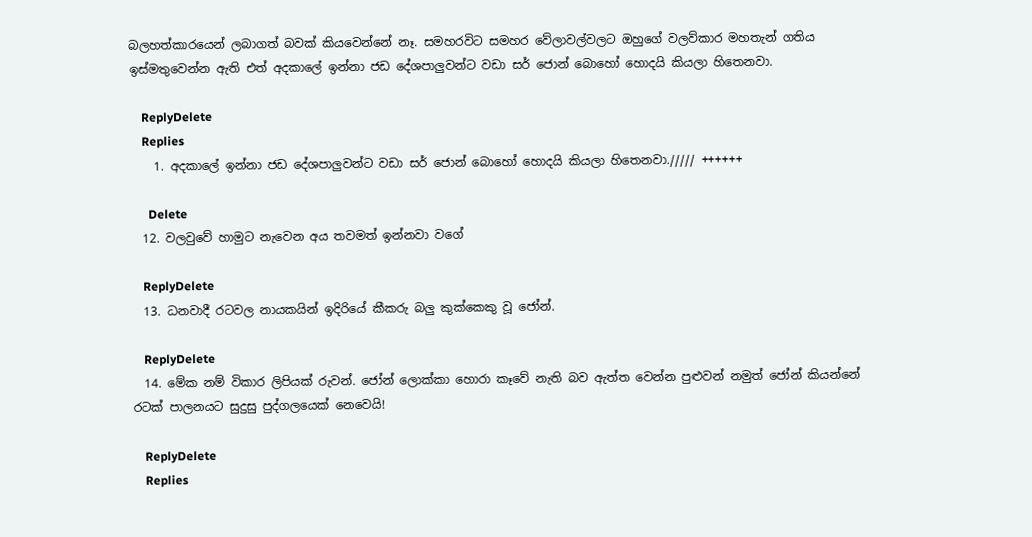බලහත්කාරයෙන් ලබාගත් බවක් කියවෙන්නේ නෑ. සමහරවිට සමහර වේලාවල්වලට ඔහුගේ වලව්කාර මහතැන් ගතිය ඉස්මතුවෙන්න ඇති එත් අදකාලේ ඉන්නා ජඩ දේශපාලුවන්ට වඩා සර් ජොන් බොහෝ හොදයි කියලා හිතෙනවා.

    ReplyDelete
    Replies
    1. අදකාලේ ඉන්නා ජඩ දේශපාලුවන්ට වඩා සර් ජොන් බොහෝ හොදයි කියලා හිතෙනවා.///// ++++++

      Delete
  12. වලවුවේ හාමුට නැවෙන අය තවමත් ඉන්නවා වගේ

    ReplyDelete
  13. ධනවාදී රටවල නායකයින් ඉදිරියේ කීකරු බලු කුක්කෙකු වූ ජෝන්.

    ReplyDelete
  14. මේක නම් විකාර ලිපියක් රුවන්. ජෝන් ලොක්කා හොරා කෑවේ නැති බව ඇත්ත වෙන්න පුළුවන් නමුත් ජෝන් කියන්නේ රටක් පාලනයට සුදුසු පුද්ගලයෙක් නෙවෙයි!

    ReplyDelete
    Replies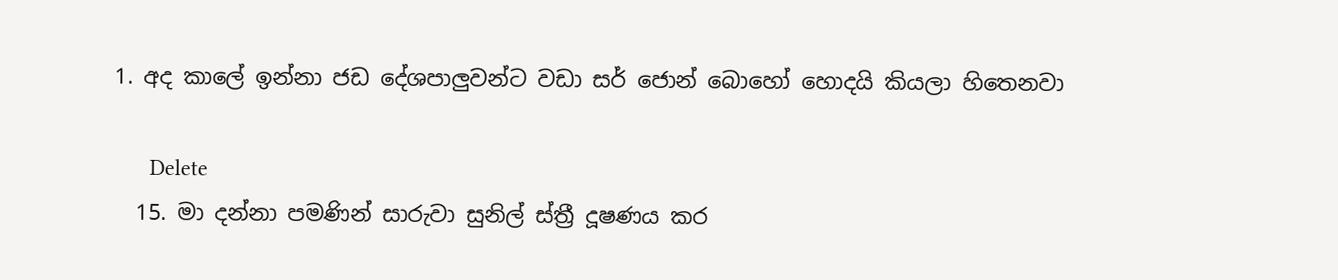1. අද කාලේ ඉන්නා ජඩ දේශපාලුවන්ට වඩා සර් ජොන් බොහෝ හොදයි කියලා හිතෙනවා

      Delete
  15. මා දන්නා පමණින් සාරුවා සුනිල් ස්ත්‍රී දූෂණය කර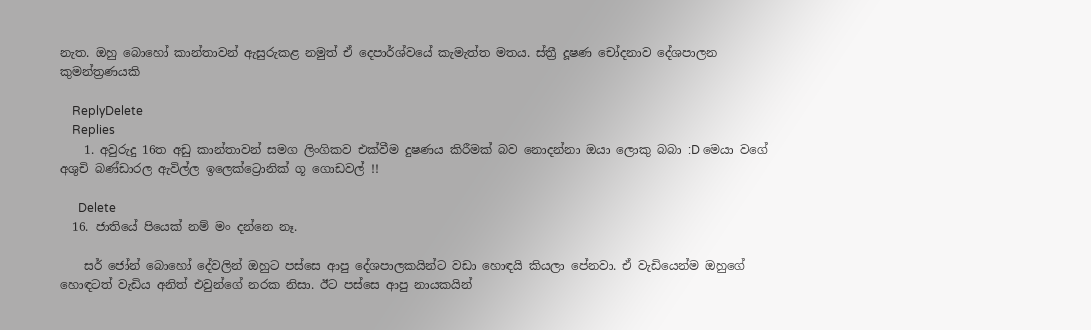නැත. ඔහු බොහෝ කාන්තාවන් ඇසුරුකළ නමුත් ඒ දෙපාර්ශ්වයේ කැමැත්ත මතය. ස්ත්‍රී දූෂණ චෝදනාව දේශපාලන කුමන්ත්‍රණයකි

    ReplyDelete
    Replies
    1. අවුරුදු 16ත අඩු කාන්තාවන් සමග ලිංගිකව එක්වීම දුෂණය කිරීමක් බව නොදන්නා ඔයා ලොකු බබා :D මෙයා වගේ අශුචි බණ්ඩාරල ඇවිල්ල ඉලෙක්ට්‍රොනික් ගූ ගොඩවල් !!

      Delete
  16. ජාතියේ පියෙක් නම් මං දන්නෙ නෑ.

    සර් ජෝන් බොහෝ දේවලින් ඔහුට පස්සෙ ආපු දේශපාලකයින්ට වඩා හොඳයි කියලා පේනවා. ඒ වැඩියෙන්ම ඔහුගේ හොඳටත් වැඩිය අනිත් එවුන්ගේ නරක නිසා. ඊට පස්සෙ ආපු නායකයින්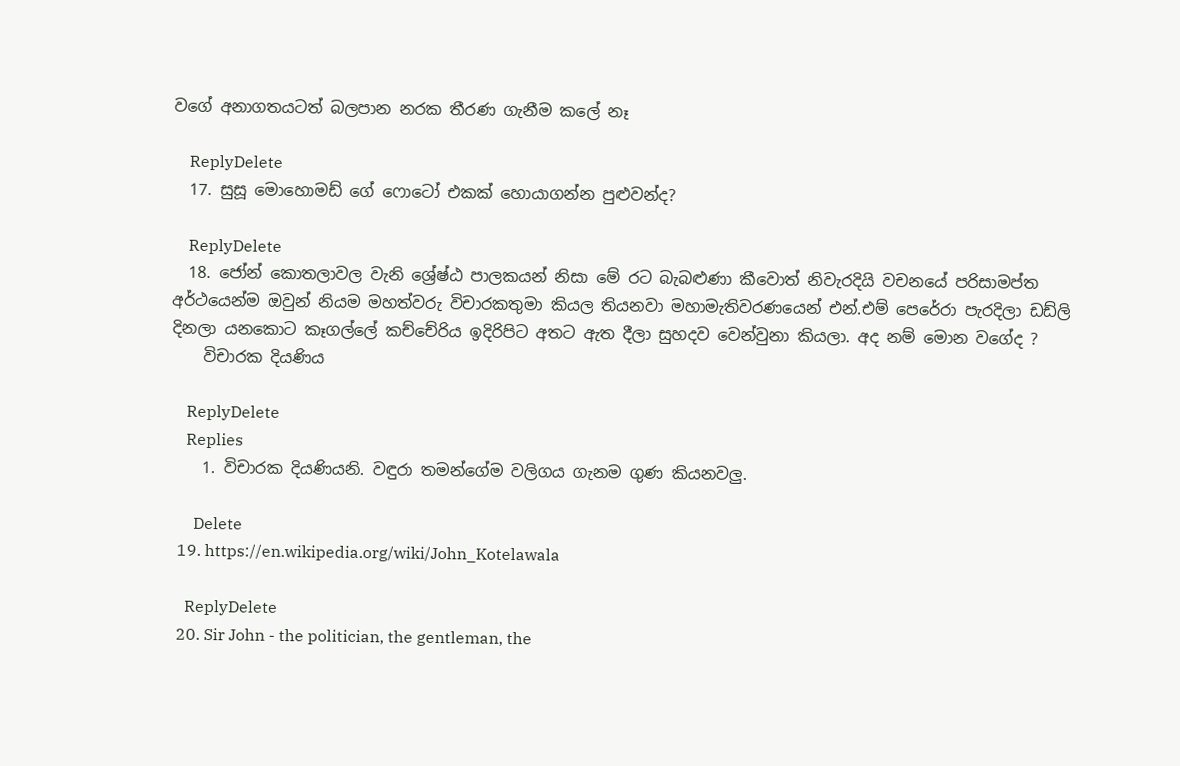වගේ අනාගතයටත් බලපාන නරක තීරණ ගැනීම කලේ නෑ

    ReplyDelete
  17. සුසූ මොහොමඩ් ගේ ෆොටෝ එකක් හොයාගන්න පුළුවන්ද?

    ReplyDelete
  18. ජෝන් කොතලාවල වැනි ශ්‍රේෂ්ඨ පාලකයන් නිසා මේ රට බැබළුණා කීවොත් නිවැරදියි වචනයේ පරිසාමප්ත අර්ථයෙන්ම ඔවුන් නියම මහත්වරු විචාරකතුමා කියල තියනවා මහාමැතිවරණයෙන් එන්.එම් පෙරේරා පැරදිලා ඩඩ්ලි දිනලා යනකොට කෑගල්ලේ කච්චේරිය ඉදිරිපිට අතට ඇත දීලා සුහදව වෙන්වුනා කියලා. අද නම් මොන වගේද ?
    විචාරක දියණිය

    ReplyDelete
    Replies
    1. විචාරක දියණියනි. වඳුරා තමන්ගේම වලිගය ගැනම ගුණ කියනවලු.

      Delete
  19. https://en.wikipedia.org/wiki/John_Kotelawala

    ReplyDelete
  20. Sir John - the politician, the gentleman, the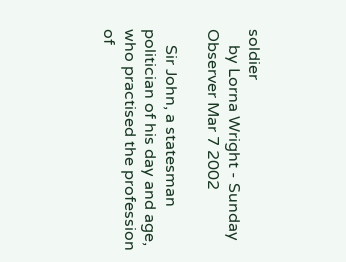soldier
    by Lorna Wright - Sunday Observer Mar 7 2002

    Sir John, a statesman politician of his day and age, who practised the profession of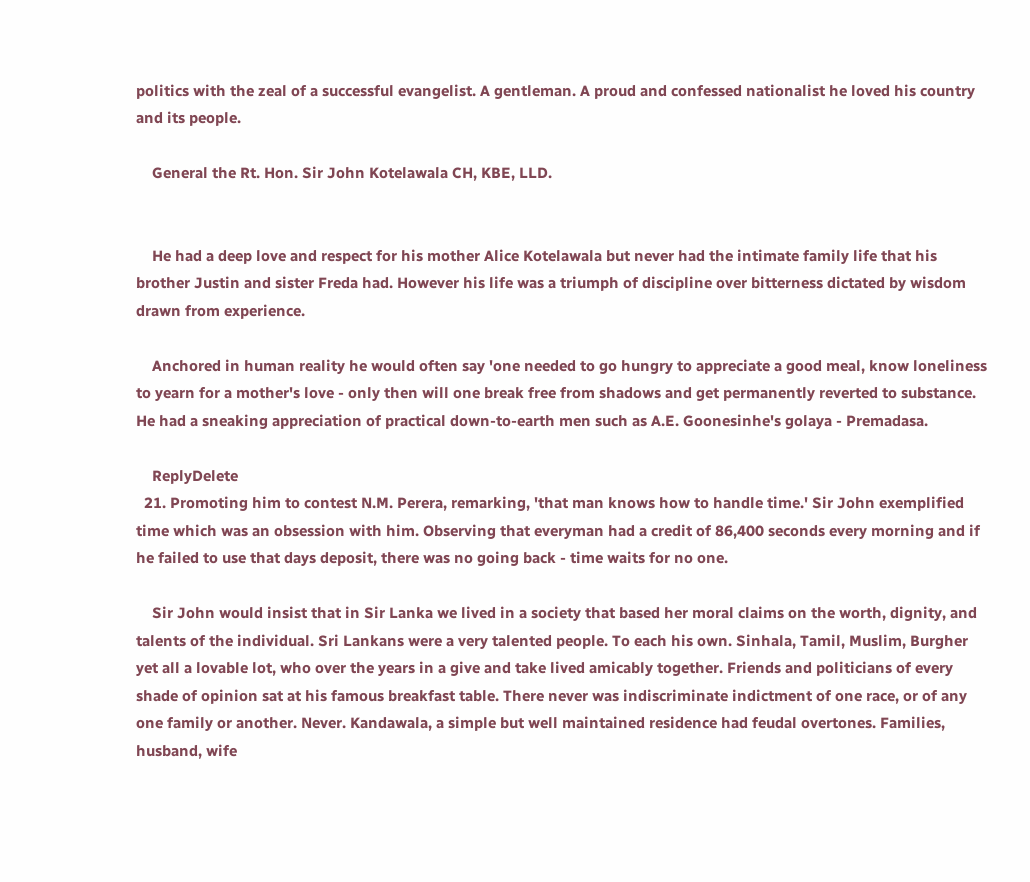politics with the zeal of a successful evangelist. A gentleman. A proud and confessed nationalist he loved his country and its people.

    General the Rt. Hon. Sir John Kotelawala CH, KBE, LLD.


    He had a deep love and respect for his mother Alice Kotelawala but never had the intimate family life that his brother Justin and sister Freda had. However his life was a triumph of discipline over bitterness dictated by wisdom drawn from experience.

    Anchored in human reality he would often say 'one needed to go hungry to appreciate a good meal, know loneliness to yearn for a mother's love - only then will one break free from shadows and get permanently reverted to substance. He had a sneaking appreciation of practical down-to-earth men such as A.E. Goonesinhe's golaya - Premadasa.

    ReplyDelete
  21. Promoting him to contest N.M. Perera, remarking, 'that man knows how to handle time.' Sir John exemplified time which was an obsession with him. Observing that everyman had a credit of 86,400 seconds every morning and if he failed to use that days deposit, there was no going back - time waits for no one.

    Sir John would insist that in Sir Lanka we lived in a society that based her moral claims on the worth, dignity, and talents of the individual. Sri Lankans were a very talented people. To each his own. Sinhala, Tamil, Muslim, Burgher yet all a lovable lot, who over the years in a give and take lived amicably together. Friends and politicians of every shade of opinion sat at his famous breakfast table. There never was indiscriminate indictment of one race, or of any one family or another. Never. Kandawala, a simple but well maintained residence had feudal overtones. Families, husband, wife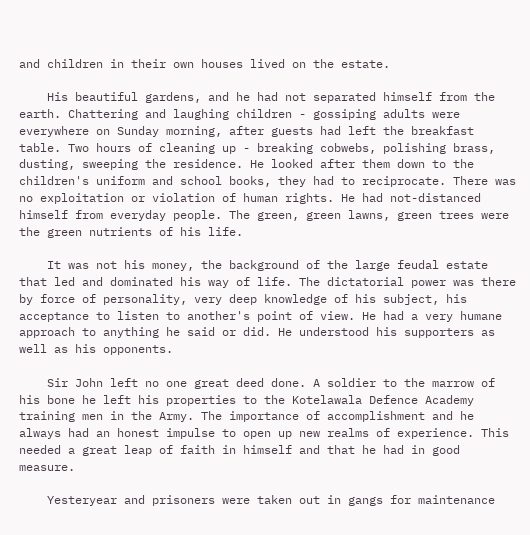and children in their own houses lived on the estate.

    His beautiful gardens, and he had not separated himself from the earth. Chattering and laughing children - gossiping adults were everywhere on Sunday morning, after guests had left the breakfast table. Two hours of cleaning up - breaking cobwebs, polishing brass, dusting, sweeping the residence. He looked after them down to the children's uniform and school books, they had to reciprocate. There was no exploitation or violation of human rights. He had not-distanced himself from everyday people. The green, green lawns, green trees were the green nutrients of his life.

    It was not his money, the background of the large feudal estate that led and dominated his way of life. The dictatorial power was there by force of personality, very deep knowledge of his subject, his acceptance to listen to another's point of view. He had a very humane approach to anything he said or did. He understood his supporters as well as his opponents.

    Sir John left no one great deed done. A soldier to the marrow of his bone he left his properties to the Kotelawala Defence Academy training men in the Army. The importance of accomplishment and he always had an honest impulse to open up new realms of experience. This needed a great leap of faith in himself and that he had in good measure.

    Yesteryear and prisoners were taken out in gangs for maintenance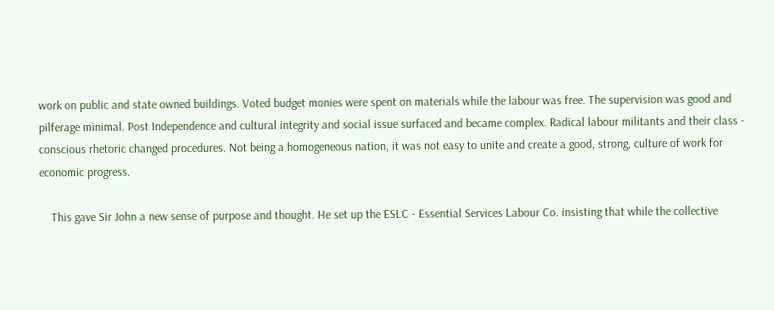work on public and state owned buildings. Voted budget monies were spent on materials while the labour was free. The supervision was good and pilferage minimal. Post Independence and cultural integrity and social issue surfaced and became complex. Radical labour militants and their class - conscious rhetoric changed procedures. Not being a homogeneous nation, it was not easy to unite and create a good, strong, culture of work for economic progress.

    This gave Sir John a new sense of purpose and thought. He set up the ESLC - Essential Services Labour Co. insisting that while the collective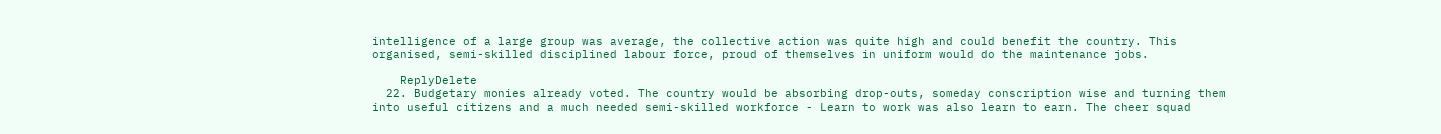intelligence of a large group was average, the collective action was quite high and could benefit the country. This organised, semi-skilled disciplined labour force, proud of themselves in uniform would do the maintenance jobs.

    ReplyDelete
  22. Budgetary monies already voted. The country would be absorbing drop-outs, someday conscription wise and turning them into useful citizens and a much needed semi-skilled workforce - Learn to work was also learn to earn. The cheer squad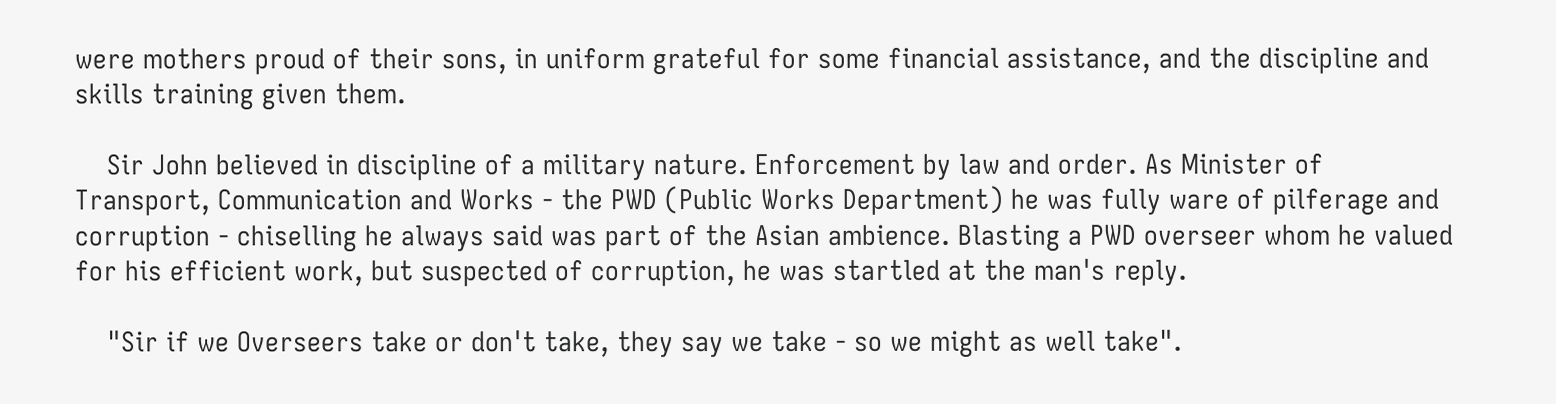were mothers proud of their sons, in uniform grateful for some financial assistance, and the discipline and skills training given them.

    Sir John believed in discipline of a military nature. Enforcement by law and order. As Minister of Transport, Communication and Works - the PWD (Public Works Department) he was fully ware of pilferage and corruption - chiselling he always said was part of the Asian ambience. Blasting a PWD overseer whom he valued for his efficient work, but suspected of corruption, he was startled at the man's reply.

    "Sir if we Overseers take or don't take, they say we take - so we might as well take".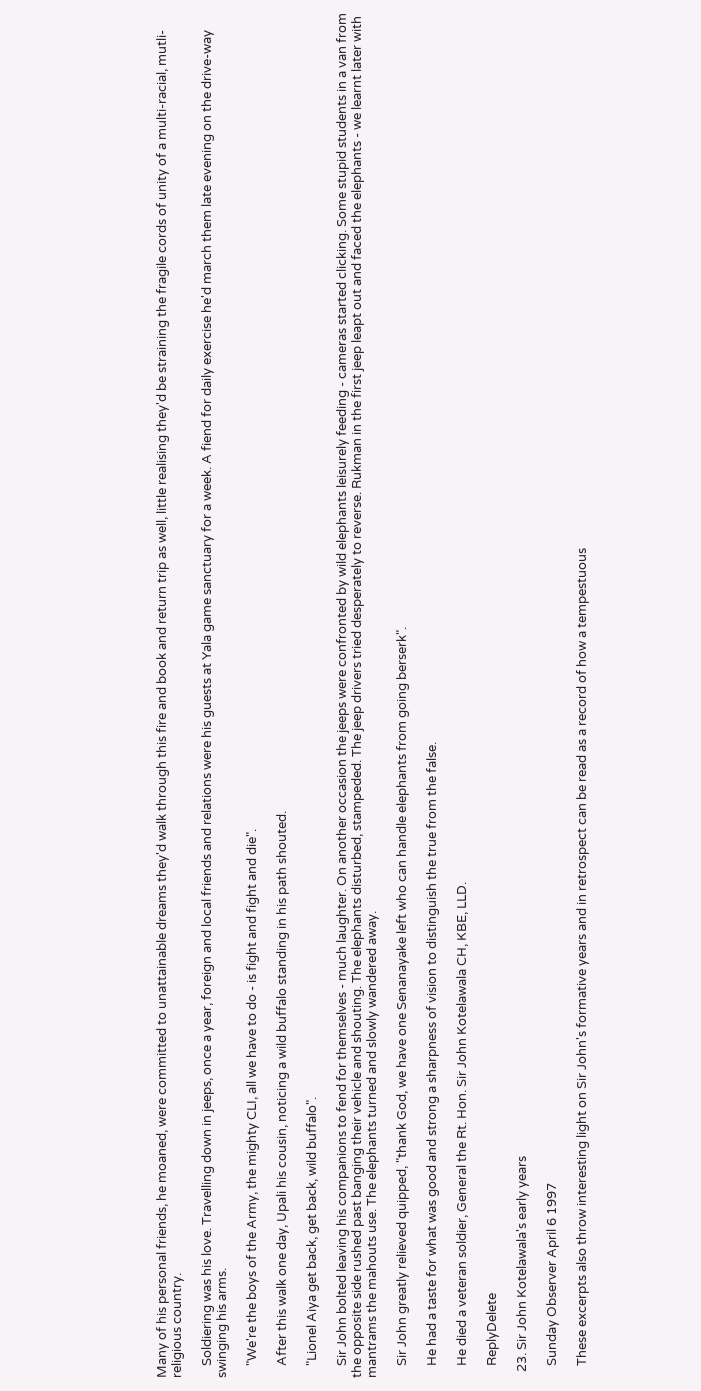Many of his personal friends, he moaned, were committed to unattainable dreams they'd walk through this fire and book and return trip as well, little realising they'd be straining the fragile cords of unity of a multi-racial, mutli-religious country.

    Soldiering was his love. Travelling down in jeeps, once a year, foreign and local friends and relations were his guests at Yala game sanctuary for a week. A fiend for daily exercise he'd march them late evening on the drive-way swinging his arms.

    "We're the boys of the Army, the mighty CLI, all we have to do - is fight and fight and die".

    After this walk one day, Upali his cousin, noticing a wild buffalo standing in his path shouted.

    "Lionel Aiya get back, get back, wild buffalo".

    Sir John bolted leaving his companions to fend for themselves - much laughter. On another occasion the jeeps were confronted by wild elephants leisurely feeding - cameras started clicking. Some stupid students in a van from the opposite side rushed past banging their vehicle and shouting. The elephants disturbed, stampeded. The jeep drivers tried desperately to reverse. Rukman in the first jeep leapt out and faced the elephants - we learnt later with mantrams the mahouts use. The elephants turned and slowly wandered away.

    Sir John greatly relieved quipped, "thank God, we have one Senanayake left who can handle elephants from going berserk".

    He had a taste for what was good and strong a sharpness of vision to distinguish the true from the false.

    He died a veteran soldier, General the Rt. Hon. Sir John Kotelawala CH, KBE, LLD.

    ReplyDelete

  23. Sir John Kotelawala's early years

    Sunday Observer April 6 1997

    These excerpts also throw interesting light on Sir John's formative years and in retrospect can be read as a record of how a tempestuous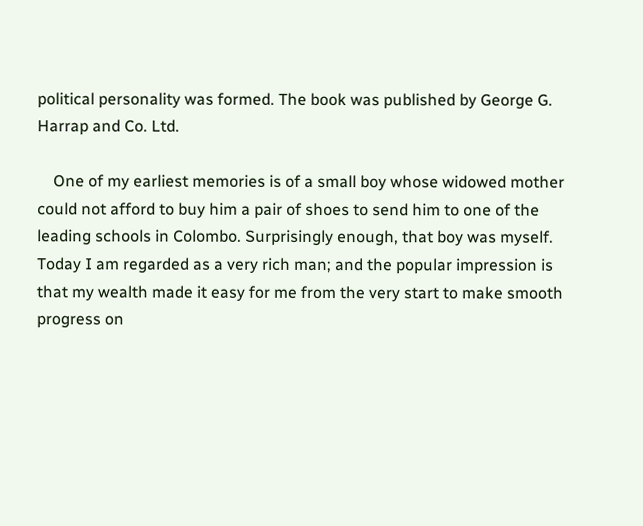political personality was formed. The book was published by George G. Harrap and Co. Ltd.

    One of my earliest memories is of a small boy whose widowed mother could not afford to buy him a pair of shoes to send him to one of the leading schools in Colombo. Surprisingly enough, that boy was myself. Today I am regarded as a very rich man; and the popular impression is that my wealth made it easy for me from the very start to make smooth progress on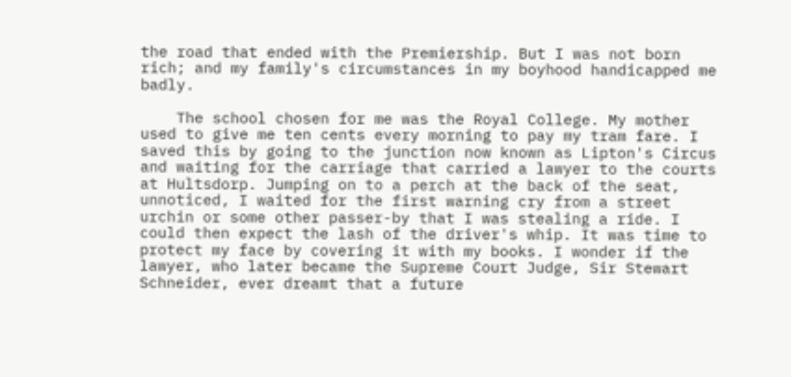the road that ended with the Premiership. But I was not born rich; and my family's circumstances in my boyhood handicapped me badly.

    The school chosen for me was the Royal College. My mother used to give me ten cents every morning to pay my tram fare. I saved this by going to the junction now known as Lipton's Circus and waiting for the carriage that carried a lawyer to the courts at Hultsdorp. Jumping on to a perch at the back of the seat, unnoticed, I waited for the first warning cry from a street urchin or some other passer-by that I was stealing a ride. I could then expect the lash of the driver's whip. It was time to protect my face by covering it with my books. I wonder if the lawyer, who later became the Supreme Court Judge, Sir Stewart Schneider, ever dreamt that a future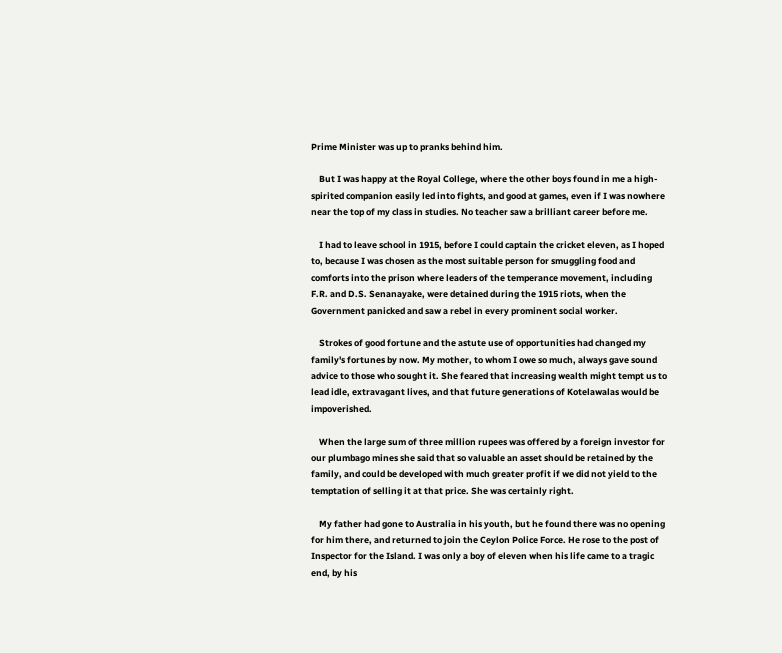Prime Minister was up to pranks behind him.

    But I was happy at the Royal College, where the other boys found in me a high-spirited companion easily led into fights, and good at games, even if I was nowhere near the top of my class in studies. No teacher saw a brilliant career before me.

    I had to leave school in 1915, before I could captain the cricket eleven, as I hoped to, because I was chosen as the most suitable person for smuggling food and comforts into the prison where leaders of the temperance movement, including F.R. and D.S. Senanayake, were detained during the 1915 riots, when the Government panicked and saw a rebel in every prominent social worker.

    Strokes of good fortune and the astute use of opportunities had changed my family's fortunes by now. My mother, to whom I owe so much, always gave sound advice to those who sought it. She feared that increasing wealth might tempt us to lead idle, extravagant lives, and that future generations of Kotelawalas would be impoverished.

    When the large sum of three million rupees was offered by a foreign investor for our plumbago mines she said that so valuable an asset should be retained by the family, and could be developed with much greater profit if we did not yield to the temptation of selling it at that price. She was certainly right.

    My father had gone to Australia in his youth, but he found there was no opening for him there, and returned to join the Ceylon Police Force. He rose to the post of Inspector for the Island. I was only a boy of eleven when his life came to a tragic end, by his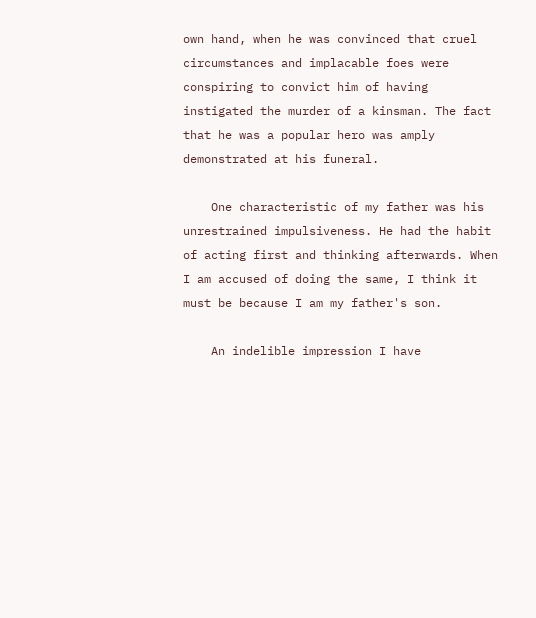own hand, when he was convinced that cruel circumstances and implacable foes were conspiring to convict him of having instigated the murder of a kinsman. The fact that he was a popular hero was amply demonstrated at his funeral.

    One characteristic of my father was his unrestrained impulsiveness. He had the habit of acting first and thinking afterwards. When I am accused of doing the same, I think it must be because I am my father's son.

    An indelible impression I have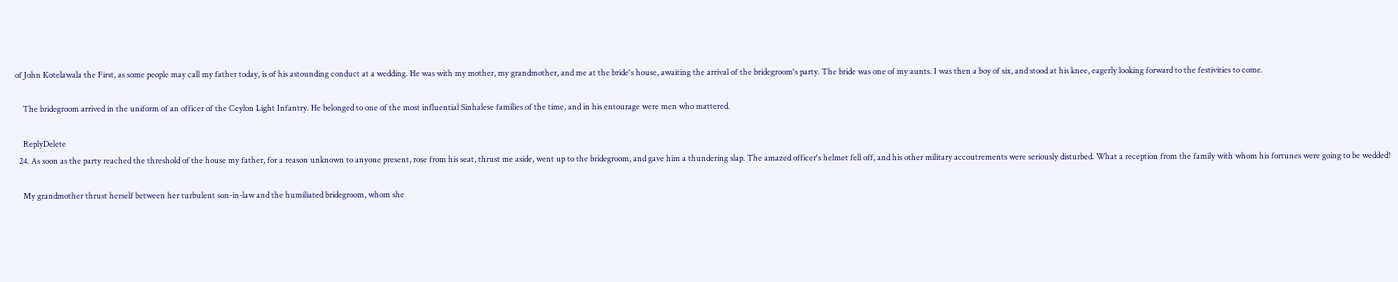of John Kotelawala the First, as some people may call my father today, is of his astounding conduct at a wedding. He was with my mother, my grandmother, and me at the bride's house, awaiting the arrival of the bridegroom's party. The bride was one of my aunts. I was then a boy of six, and stood at his knee, eagerly looking forward to the festivities to come.

    The bridegroom arrived in the uniform of an officer of the Ceylon Light Infantry. He belonged to one of the most influential Sinhalese families of the time, and in his entourage were men who mattered.

    ReplyDelete
  24. As soon as the party reached the threshold of the house my father, for a reason unknown to anyone present, rose from his seat, thrust me aside, went up to the bridegroom, and gave him a thundering slap. The amazed officer's helmet fell off, and his other military accoutrements were seriously disturbed. What a reception from the family with whom his fortunes were going to be wedded!

    My grandmother thrust herself between her turbulent son-in-law and the humiliated bridegroom, whom she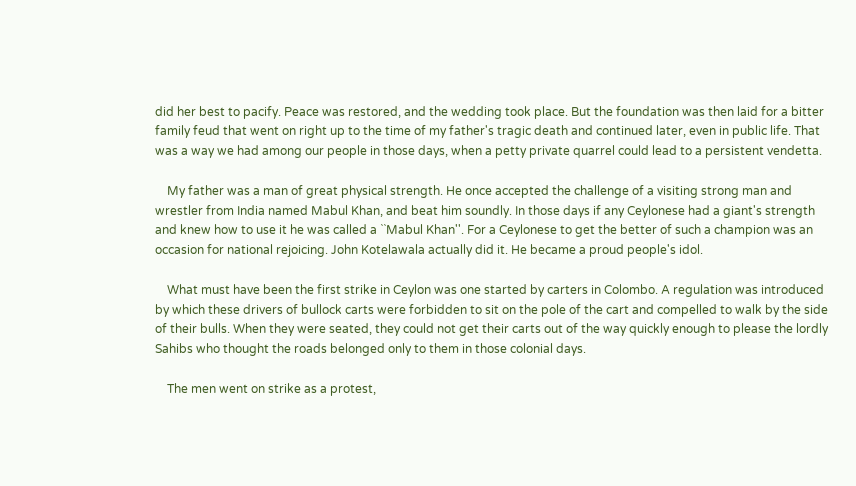did her best to pacify. Peace was restored, and the wedding took place. But the foundation was then laid for a bitter family feud that went on right up to the time of my father's tragic death and continued later, even in public life. That was a way we had among our people in those days, when a petty private quarrel could lead to a persistent vendetta.

    My father was a man of great physical strength. He once accepted the challenge of a visiting strong man and wrestler from India named Mabul Khan, and beat him soundly. In those days if any Ceylonese had a giant's strength and knew how to use it he was called a ``Mabul Khan''. For a Ceylonese to get the better of such a champion was an occasion for national rejoicing. John Kotelawala actually did it. He became a proud people's idol.

    What must have been the first strike in Ceylon was one started by carters in Colombo. A regulation was introduced by which these drivers of bullock carts were forbidden to sit on the pole of the cart and compelled to walk by the side of their bulls. When they were seated, they could not get their carts out of the way quickly enough to please the lordly Sahibs who thought the roads belonged only to them in those colonial days.

    The men went on strike as a protest,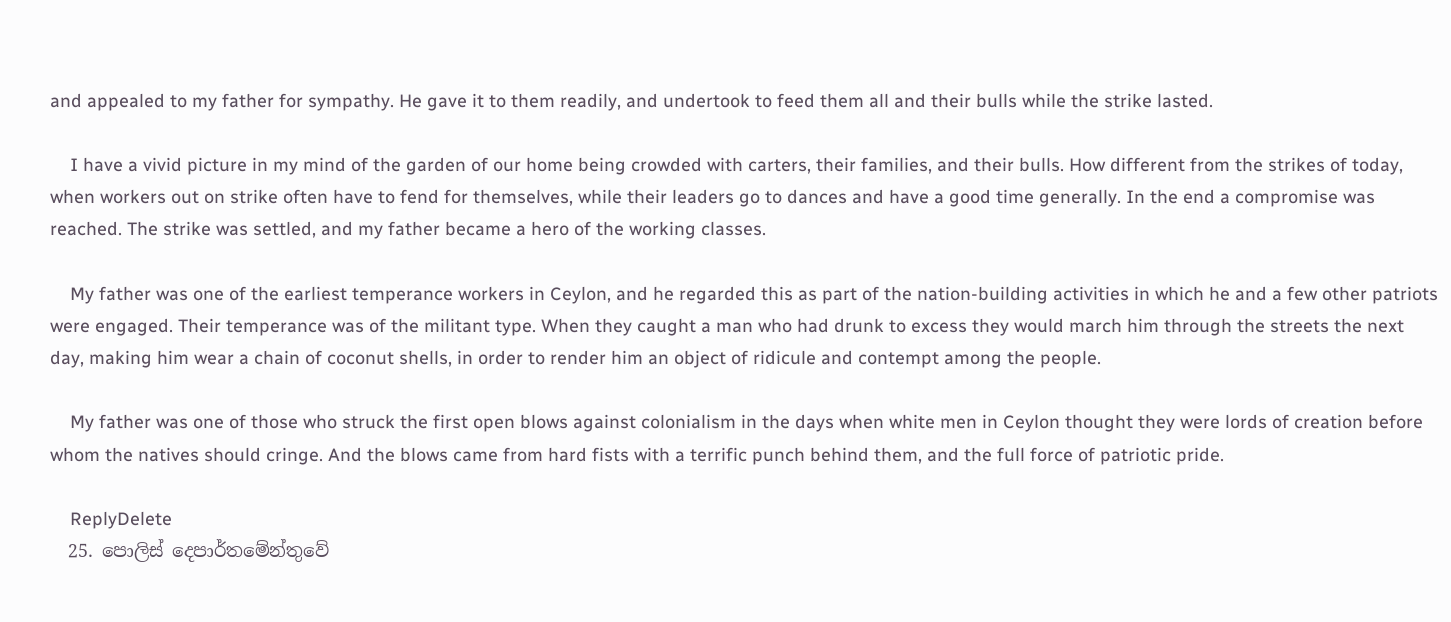and appealed to my father for sympathy. He gave it to them readily, and undertook to feed them all and their bulls while the strike lasted.

    I have a vivid picture in my mind of the garden of our home being crowded with carters, their families, and their bulls. How different from the strikes of today, when workers out on strike often have to fend for themselves, while their leaders go to dances and have a good time generally. In the end a compromise was reached. The strike was settled, and my father became a hero of the working classes.

    My father was one of the earliest temperance workers in Ceylon, and he regarded this as part of the nation-building activities in which he and a few other patriots were engaged. Their temperance was of the militant type. When they caught a man who had drunk to excess they would march him through the streets the next day, making him wear a chain of coconut shells, in order to render him an object of ridicule and contempt among the people.

    My father was one of those who struck the first open blows against colonialism in the days when white men in Ceylon thought they were lords of creation before whom the natives should cringe. And the blows came from hard fists with a terrific punch behind them, and the full force of patriotic pride.

    ReplyDelete
  25. පොලිස් දෙපාර්තමේන්තුවේ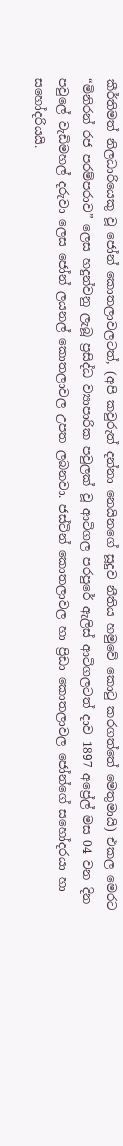කීර්තිමත් නිලධාරියෙකු වූ ජෝන් කොතලාවලටත්, (අපි කවුරුත් දන්නා නෙයිනගේ සූදුව නීතිය හමුවේ කොටු කරගත්තේ මෙතුමායි) එකල මෙරට “මිනිරන් රජ පරම්පරාව” ලෙස හදුන්වනු ලැබූ ප්‍රසිද්ධ ව්‍යාපාරික පවුලක් වූ ආටිගල පරපුරේ ඇලිස් ආටිගලටත් දාව 1897 අප්‍රේල් මස 04 වන දින පවුලේ වැඩිමහල් දරුවා ලෙස ජෝන් ලයනල් කොතලාවල උපත ලබනවා. ජස්‌ටින් කොතලාවල හා ප්‍රිඩා කොතලාවල ජෝන්ගේ සහෝදරයා හා සහෝදරියයි.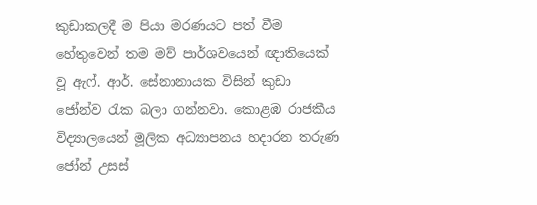කුඩාකලදී ම පියා මරණයට පත් වීම හේතුවෙන් තම මව් පාර්ශවයෙන් ඥාතියෙක් වූ ඇෆ්. ආර්. සේනානායක විසින් කුඩා ජෝන්ව රැක බලා ගන්නවා. කොළඹ රාජකීය විද්‍යාලයෙන් මූලික අධ්‍යාපනය හදාරන තරුණ ජෝන් උසස්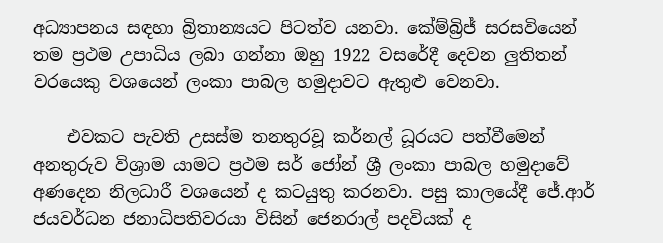අධ්‍යාපනය සඳහා බ්‍රිතාන්‍යයට පිටත්ව යනවා. කේම්බ්‍රිජ් සරසවියෙන් තම ප්‍රථම උපාධිය ලබා ගන්නා ඔහු 1922 වසරේදී දෙවන ලුතිතන් වරයෙකු වශයෙන් ලංකා පාබල හමුදාවට ඇතුළු වෙනවා.

    එවකට පැවති උසස්ම තනතුරවූ කර්නල් ධූරයට පත්වීමෙන් අනතුරුව විශ්‍රාම යාමට ප්‍රථම සර් ජෝන් ශ්‍රී ලංකා පාබල හමුදාවේ අණදෙන නිලධාරී වශයෙන් ද කටයුතු කරනවා. පසු කාලයේදී ජේ.ආර් ජයවර්ධන ජනාධිපතිවරයා විසින් ජෙනරාල් පදවියක්‌ ද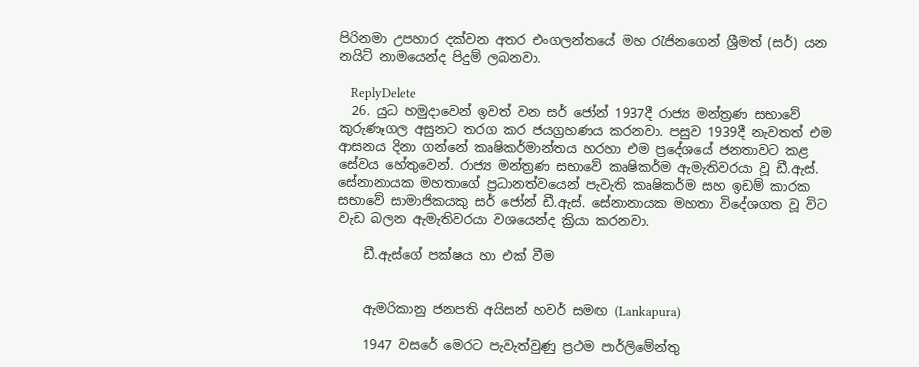පිරිනමා උපහාර දක්වන අතර එංගලන්තයේ මහ රැජිනගෙන් ශ්‍රීමත් (සර්) යන නයිට්‌ නාමයෙන්ද පිදුම් ලබනවා.

    ReplyDelete
  26. යුධ හමුදාවෙන් ඉවත් වන සර් ජෝන් 1937දී රාජ්‍ය මන්ත්‍රණ සභාවේ කුරුණෑගල අසුනට තරග කර ජයග්‍රහණය කරනවා. පසුව 1939දී නැවතත් එම ආසනය දිනා ගන්නේ කෘෂිකර්මාන්තය හරහා එම ප්‍රදේශයේ ජනතාවට කළ සේවය හේතුවෙන්. රාජ්‍ය මන්ත්‍රණ සභාවේ කෘෂිකර්ම ඇමැතිවරයා වූ ඩී.ඇස්‌. සේනානායක මහතාගේ ප්‍රධානත්වයෙන් පැවැති කෘෂිකර්ම සහ ඉඩම් කාරක සභාවේ සාමාජිකයකු සර් ජෝන් ඩී.ඇස්‌. සේනානායක මහතා විදේශගත වූ විට වැඩ බලන ඇමැතිවරයා වශයෙන්ද ක්‍රියා කරනවා.

    ඩී.ඇස්‌ගේ පක්ෂය හා එක් වීම


    ඇමරිකානු ජනපති අයිසන් හවර් සමඟ (Lankapura)

    1947 වසරේ මෙරට පැවැත්වුණු ප්‍රථම පාර්ලිමේන්තු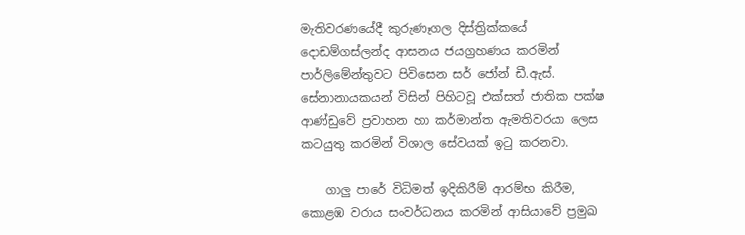මැතිවරණයේදී කුරුණෑගල දිස්ත්‍රික්කයේ දොඩම්ගස්ලන්ද ආසනය ජයග්‍රහණය කරමින් පාර්ලිමේන්තුවට පිවිසෙන සර් ජෝන් ඩී.ඇස්‌. සේනානායකයන් විසින් පිහිටවූ එක්සත් ජාතික පක්ෂ ආණ්ඩුවේ ප්‍රවාහන හා කර්මාන්ත ඇමතිවරයා ලෙස කටයුතු කරමින් විශාල සේවයක් ඉටු කරනවා.

    ගාලු පාරේ විධිමත් ඉදිකිරීම් ආරම්භ කිරීම, කොළඹ වරාය සංවර්ධනය කරමින් ආසියාවේ ප්‍රමුඛ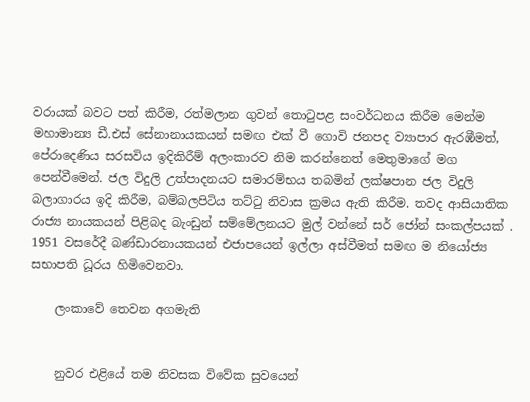වරායක් බවට පත් කිරීම, රත්මලාන ගුවන් තොටුපළ සංවර්ධනය කිරීම මෙන්ම මහාමාන්‍ය ඩී.එස් සේනානායකයන් සමඟ එක් වී ගොවි ජනපද ව්‍යාපාර ඇරඹීමත්, පේරාදෙණිය සරසවිය ඉදිකිරීම් අලංකාරව නිම කරන්නෙත් මෙතුමාගේ මග පෙන්වීමෙන්. ජල විදුලි උත්පාදනයට සමාරම්භය තබමින් ලක්ෂපාන ජල විදුලි බලාගාරය ඉදි කිරීම, බම්බලපිටිය තට්ටු නිවාස ක්‍රමය ඇති කිරීම. තවද ආසියාතික රාජ්‍ය නායකයන් පිළිබද බැංඩුන් සම්මේලනයට මුල් වන්නේ සර් ජෝන් සංකල්පයක් . 1951 වසරේදී බණ්ඩාරනායකයන් එජාපයෙන් ඉල්ලා අස්වීමත් සමඟ ම නියෝජ්‍ය සභාපති ධූරය හිමිවෙනවා.

    ලංකාවේ තෙවන අගමැති


    නුවර එළියේ තම නිවසක විවේක සුවයෙන්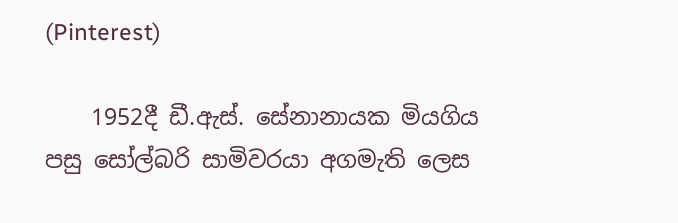(Pinterest)

    1952දී ඩී.ඇස්‌. සේනානායක මියගිය පසු සෝල්බරි සාමිවරයා අගමැති ලෙස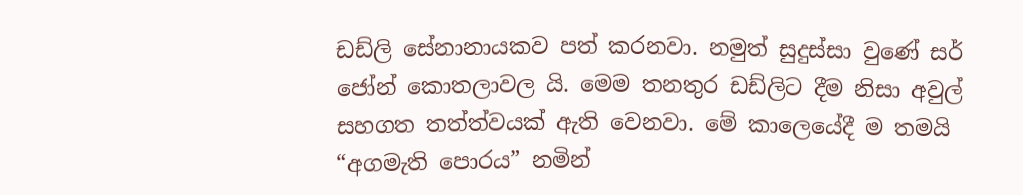ඩඩ්ලි සේනානායකව පත් කරනවා. නමුත් සුදුස්සා වුණේ සර් ජෝන් කොතලාවල යි. මෙම තනතුර ඩඩ්ලිට දීම නිසා අවුල් සහගත තත්ත්වයක් ඇති වෙනවා. මේ කාලෙයේදී ම තමයි “අගමැති පොරය” නමින්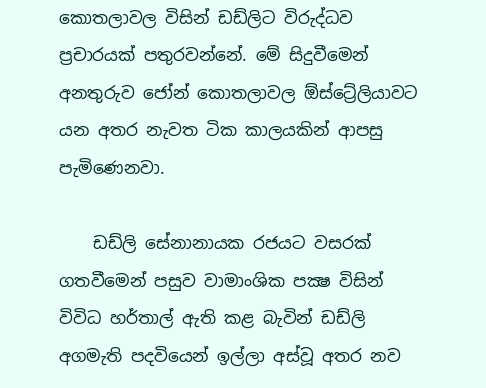කොතලාවල විසින් ඩඩ්ලිට විරුද්ධව ප්‍රචාරයක් පතුරවන්නේ. මේ සිදුවීමෙන් අනතුරුව ජෝන් කොතලාවල ඕස්ට්‍රේලියාවට යන අතර නැවත ටික කාලයකින් ආපසු පැමිණෙනවා.

    ඩඩ්ලි සේනානායක රජයට වසරක්‌ ගතවීමෙන් පසුව වාමාංශික පක්‍ෂ විසින් විවිධ හර්තාල් ඇති කළ බැවින් ඩඩ්ලි අගමැති පදවියෙන් ඉල්ලා අස්‌වූ අතර නව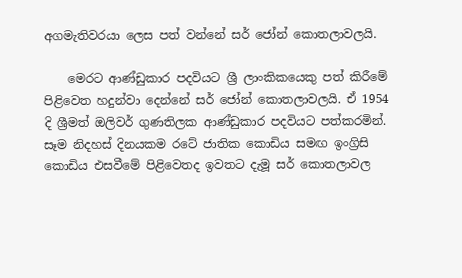අගමැතිවරයා ලෙස පත් වන්නේ සර් ජෝන් කොතලාවලයි.

    මෙරට ආණ්ඩුකාර පදවියට ශ්‍රී ලාංකිකයෙකු පත් කිරීමේ පිළිවෙත හදුන්වා දෙන්නේ සර් ජෝන් කොතලාවලයි. ඒ 1954 දි ශ්‍රීමත් ඔලිවර් ගුණතිලක ආණ්ඩුකාර පදවියට පත්කරමින්. සෑම නිදහස්‌ දිනයකම රටේ ජාතික කොඩිය සමඟ ඉංග්‍රිසි කොඩිය එසවීමේ පිළිවෙතද ඉවතට දැමූ සර් කොතලාවල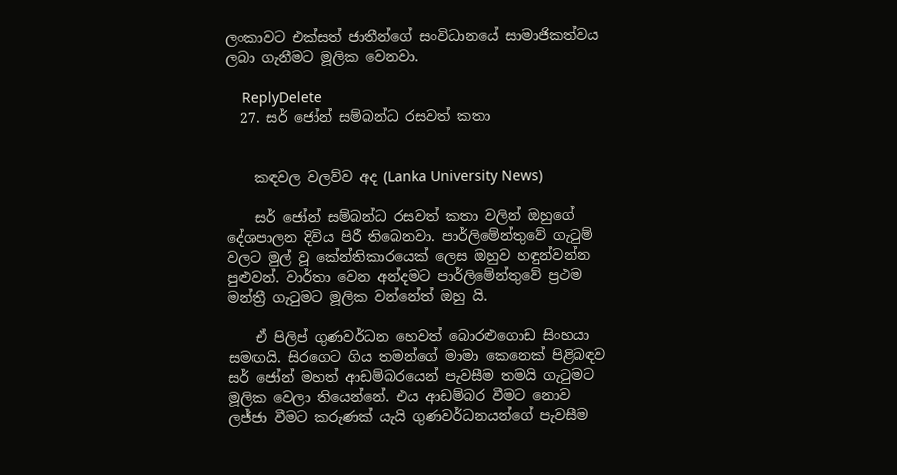ලංකාවට එක්‌සත් ජාතීන්ගේ සංවිධානයේ සාමාජිකත්වය ලබා ගැනීමට මූලික වෙනවා.

    ReplyDelete
  27. සර් ජෝන් සම්බන්ධ රසවත් කතා


    කඳවල වලව්ව අද (Lanka University News)

    සර් ජෝන් සම්බන්ධ රසවත් කතා වලින් ඔහුගේ දේශපාලන දිවිය පිරී තිබෙනවා. පාර්ලිමේන්තුවේ ගැටුම් වලට මුල් වූ කේන්තිකාරයෙක් ලෙස ඔහුව හඳුන්වන්න පුළුවන්. වාර්තා වෙන අන්දමට පාර්ලිමේන්තුවේ ප්‍රථම මන්ත්‍රී ගැටුමට මූලික වන්නේත් ඔහු යි.

    ඒ පිලිප් ගුණවර්ධන හෙවත් බොරළුගොඩ සිංහයා සමඟයි. සිරගෙට ගිය තමන්ගේ මාමා කෙනෙක් පිළිබඳව සර් ජෝන් මහත් ආඩම්බරයෙන් පැවසීම තමයි ගැටුමට මූලික වෙලා තියෙන්නේ. එය ආඩම්බර වීමට නොව ලජ්ජා වීමට කරුණක් යැයි ගුණවර්ධනයන්ගේ පැවසීම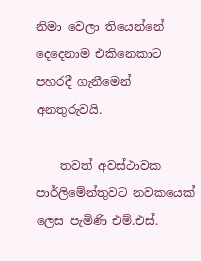නිමා වෙලා තියෙන්නේ දෙදෙනාම එකිනෙකාට පහරදී ගැනීමෙන් අනතුරුවයි.

    තවත් අවස්ථාවක පාර්ලිමේන්තුවට නවකයෙක් ලෙස පැමිණි එම්.එස්.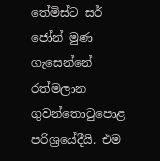තේමිස්ට සර් ජෝන් මුණ ගැසෙන්නේ රත්මලාන ගුවන්තොටුපොළ පරිශ්‍රයේදීයි. එම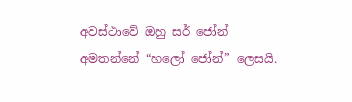අවස්ථාවේ ඔහු සර් ජෝන් අමතන්නේ “හලෝ ජෝන්” ලෙසයි.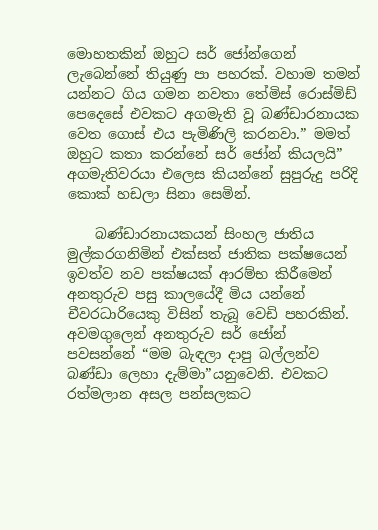මොහතකින් ඔහුට සර් ජෝන්ගෙන් ලැබෙන්නේ තියුණු පා පහරක්. වහාම තමන් යන්නට ගිය ගමන නවතා තේමිස් රොස්මිඩ් පෙදෙසේ එවකට අගමැති වූ බණ්ඩාරනායක වෙත ගොස් එය පැමිණිලි කරනවා.” මමත් ඔහුට කතා කරන්නේ සර් ජෝන් කියලයි” අගමැතිවරයා එලෙස කියන්නේ සුපුරුදු පරිදි කොක් හඩලා සිනා සෙමින්.

    බණ්ඩාරනායකයන් සිංහල ජාතිය මුල්කරගනිමින් එක්සත් ජාතික පක්ෂයෙන් ඉවත්ව නව පක්ෂයක් ආරම්භ කිරීමෙන් අනතුරුව පසු කාලයේදී මිය යන්නේ චීවරධාරියෙකු විසින් තැබූ වෙඩි පහරකින්. අවමගුලෙන් අනතුරුව සර් ජෝන් පවසන්නේ “මම බැඳලා දාපු බල්ලන්ව බණ්ඩා ලෙහා දැම්මා”යනුවෙනි. එවකට රත්මලාන අසල පන්සලකට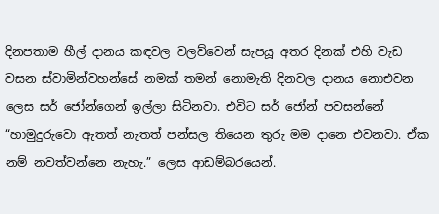දිනපතාම හීල් දානය කඳවල වලව්වෙන් සැපයූ අතර දිනක්‌ එහි වැඩ වසන ස්වාමින්වහන්සේ නමක් තමන් නොමැති දිනවල දානය නොඑවන ලෙස සර් ජෝන්ගෙන් ඉල්ලා සිටිනවා. එවිට සර් ජෝන් පවසන්නේ “හාමුදුරුවො ඇතත් නැතත් පන්සල තියෙන තුරු මම දානෙ එවනවා. ඒක නම් නවත්වන්නෙ නැහැ.” ලෙස ආඩම්බරයෙන්.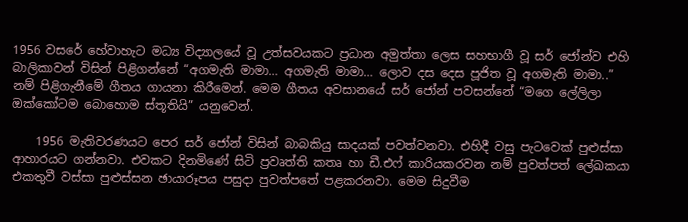1956 වසරේ හේවාහැට මධ්‍ය විද්‍යාලයේ වූ උත්සවයකට ප්‍රධාන අමුත්තා ලෙස සහභාගී වූ සර් ජෝන්ව එහි බාලිකාවන් විසින් පිළිගන්නේ “අගමැති මාමා… අගමැති මාමා… ලොව දස දෙස පූජිත වූ අගමැති මාමා..” නම් පිළිගැනීමේ ගීතය ගායනා කිරීමෙන්. මෙම ගීතය අවසානයේ සර් ජෝන් පවසන්නේ “මගෙ ලේලිලා ඔක්කෝටම බොහොම ස්තූතියි” යනුවෙන්.

    1956 මැතිවරණයට පෙර සර් ජෝන් විසින් බාබකියු සාදයක් පවත්වනවා. එහිදී වසු පැටවෙක් පුළුස්සා ආහාරයට ගන්නවා. එවකට දිනමිණේ සිටි ප්‍රවෘත්ති කතෘ හා ඩී.එෆ් කාරියකරවන නම් පුවත්පත් ලේඛකයා එකතුවී වස්සා පුළුස්සන ඡායාරූපය පසුදා පුවත්පතේ පළකරනවා. මෙම සිදුවීම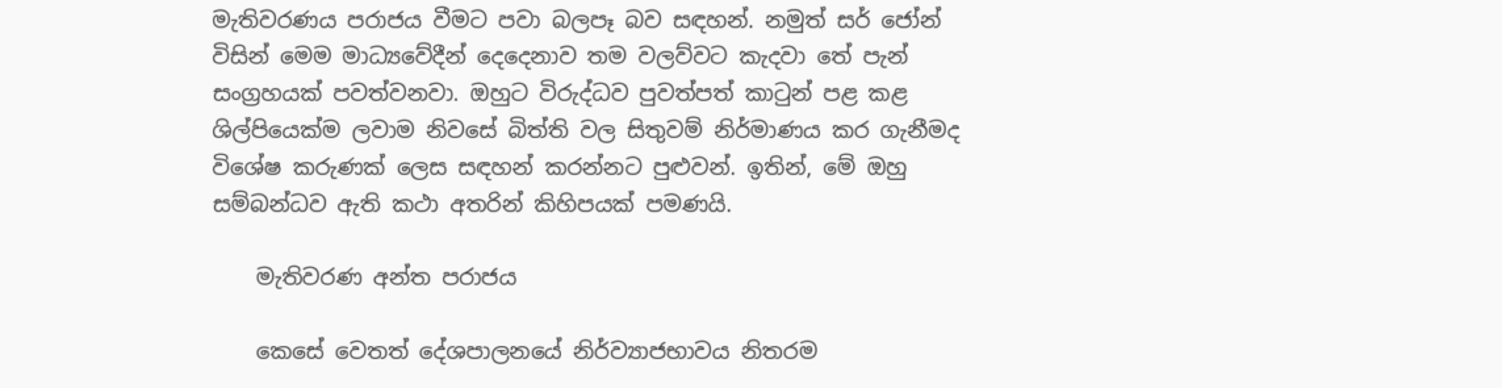මැතිවරණය පරාජය වීමට පවා බලපෑ බව සඳහන්. නමුත් සර් ජෝන් විසින් මෙම මාධ්‍යවේදීන් දෙදෙනාව තම වලව්වට කැදවා තේ පැන් සංග්‍රහයක් පවත්වනවා. ඔහුට විරුද්ධව පුවත්පත් කාටුන් පළ කළ ශිල්පියෙක්ම ලවාම නිවසේ බිත්ති වල සිතුවම් නිර්මාණය කර ගැනීමද විශේෂ කරුණක් ලෙස සඳහන් කරන්නට පුළුවන්. ඉතින්, මේ ඔහු සම්බන්ධව ඇති කථා අතරින් කිහිපයක් පමණයි.

    මැතිවරණ අන්ත පරාජය

    කෙසේ වෙතත් දේශපාලනයේ නිර්ව්‍යාජභාවය නිතරම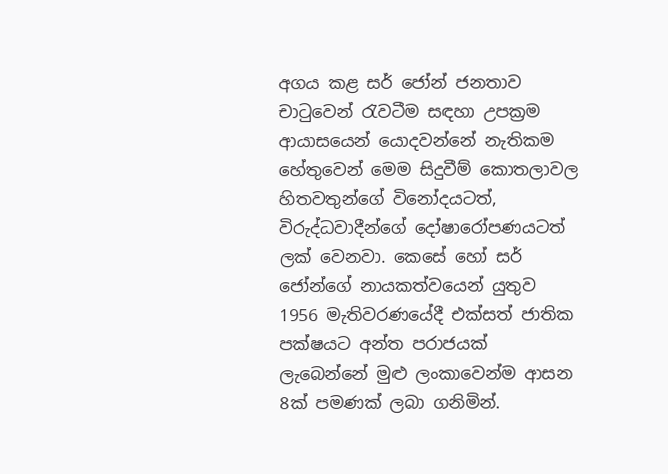අගය කළ සර් ජෝන් ජනතාව චාටුවෙන් රැවටීම සඳහා උපක්‍රම ආයාසයෙන් යොදවන්නේ නැතිකම හේතුවෙන් මෙම සිදුවීම් කොතලාවල හිතවතුන්ගේ විනෝදයටත්, විරුද්ධවාදීන්ගේ දෝෂාරෝපණයටත් ලක් වෙනවා. කෙසේ හෝ සර් ජෝන්ගේ නායකත්වයෙන් යුතුව 1956 මැතිවරණයේදී එක්සත් ජාතික පක්ෂයට අන්ත පරාජයක් ලැබෙන්නේ මුළු ලංකාවෙන්ම ආසන 8ක් පමණක් ලබා ගනිමින්.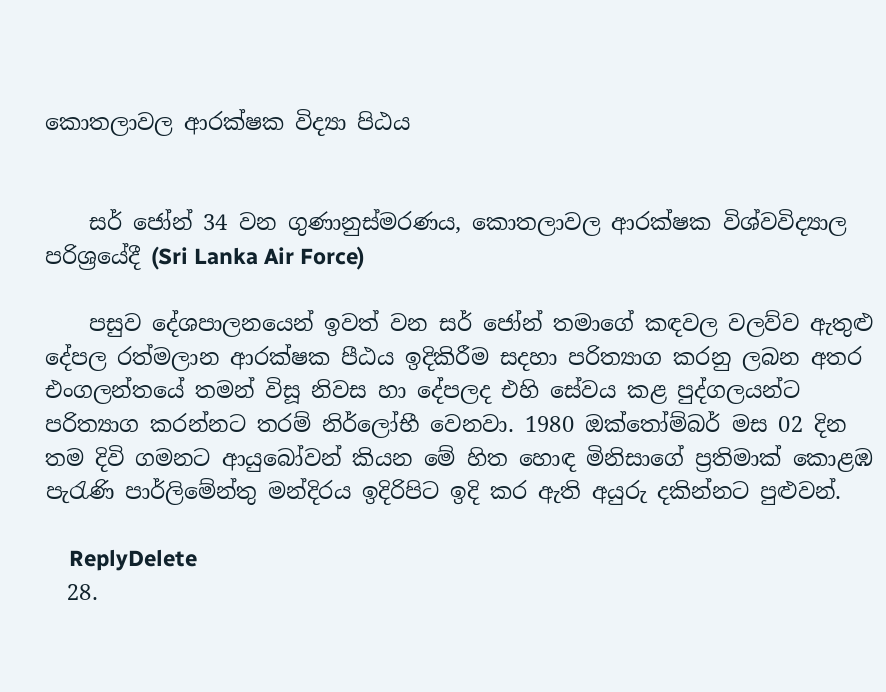කොතලාවල ආරක්ෂක විද්‍යා පිඨය


    සර් ජෝන් 34 වන ගුණානුස්මරණය, කොතලාවල ආරක්ෂක විශ්වවිද්‍යාල පරිශ්‍රයේදී (Sri Lanka Air Force)

    පසුව දේශපාලනයෙන් ඉවත් වන සර් ජෝන් තමාගේ කඳවල වලව්ව ඇතුළු දේපල රත්මලාන ආරක්ෂක පීඨය ඉදිකිරීම සදහා පරිත්‍යාග කරනු ලබන අතර එංගලන්තයේ තමන් විසූ නිවස හා දේපලද එහි සේවය කළ පුද්ගලයන්ට පරිත්‍යාග කරන්නට තරම් නිර්ලෝභී වෙනවා. 1980 ඔක්තෝම්බර් මස 02 දින තම දිවි ගමනට ආයුබෝවන් කියන මේ හිත හොඳ මිනිසාගේ ප්‍රතිමාක් කොළඹ පැරැණි පාර්ලිමේන්තු මන්දිරය ඉදිරිපිට ඉදි කර ඇති අයුරු දකින්නට පුළුවන්.

    ReplyDelete
  28.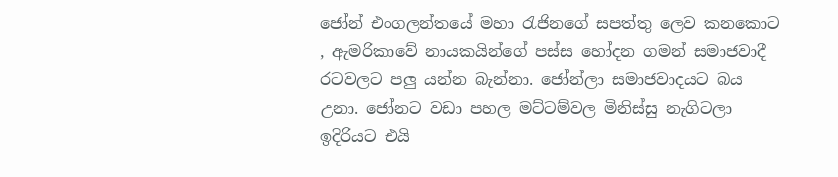ජෝන් එංගලන්තයේ මහා රැජිනගේ සපත්තු ලෙව කනකොට , ඇමරිකාවේ නායකයින්ගේ පස්ස හෝදන ගමන් සමාජවාදී රටවලට පලු යන්න බැන්නා. ජෝන්ලා සමාජවාදයට බය උනා. ජෝනට වඩා පහල මට්ටම්වල මිනිස්සු නැගිටලා ඉදිරියට එයි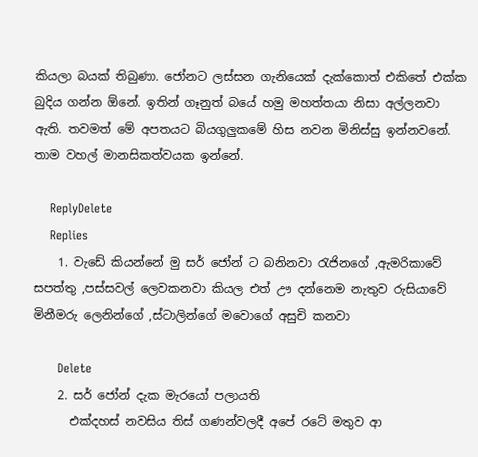කියලා බයක් තිබුණා. ජෝනට ලස්සන ගැනියෙක් දැක්කොත් එකිතේ එක්ක බුදිය ගන්න ඕනේ. ඉතින් ගෑනුත් බයේ හමු මහත්තයා නිසා අල්ලනවා ඇති. තවමත් මේ අපතයට බියගුලුකමේ හිස නවන මිනිස්සු ඉන්නවනේ. තාම වහල් මානසිකත්වයක ඉන්නේ.

    ReplyDelete
    Replies
    1. වැඩේ කියන්නේ මු සර් ජෝන් ට බනිනවා රැජිනගේ ,ඇමරිකාවේ සපත්තු ,පස්සවල් ලෙවකනවා කියල එත් ඌ දන්නෙම නැතුව රුසියාවේ මිනීමරු ලෙනින්ගේ ,ස්ටාලින්ගේ මවොගේ අසුචි කනවා

      Delete
    2. සර් ජෝන් දැක මැරයෝ පලායති
      එක්දහස් නවසිය තිස් ගණන්වලදී අපේ රටේ මතුව ආ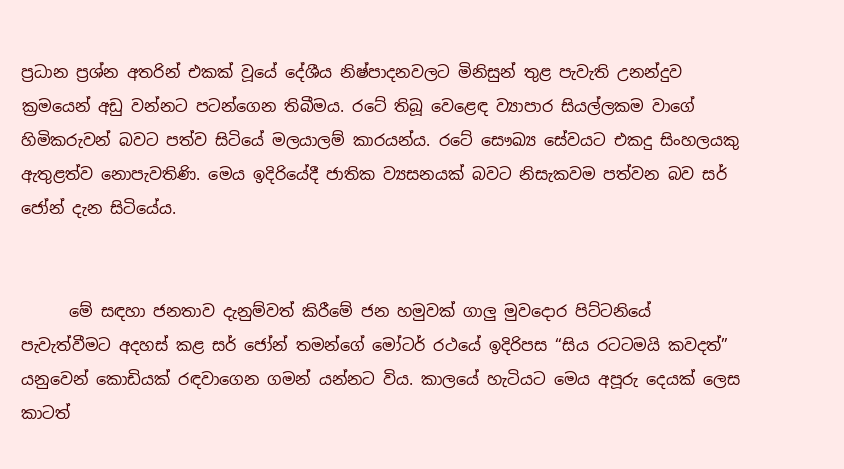ප්‍රධාන ප්‍රශ්න අතරින් එකක් වූයේ දේශීය නිෂ්පාදනවලට මිනිසුන් තුළ පැවැති උනන්දුව ක්‍රමයෙන් අඩු වන්නට පටන්ගෙන තිබීමය. රටේ තිබූ වෙළෙඳ ව්‍යාපාර සියල්ලකම වාගේ හිමිකරුවන් බවට පත්ව සිටියේ මලයාලම් කාරයන්ය. රටේ සෞඛ්‍ය සේවයට එකදු සිංහලයකු ඇතුළත්ව නොපැවතිණි. මෙය ඉදිරියේදී ජාතික ව්‍යසනයක් බවට නිසැකවම පත්වන බව සර් ජෝන් දැන සිටියේය.


      මේ සඳහා ජනතාව දැනුම්වත් කිරීමේ ජන හමුවක් ගාලු මුවදොර පිට්ටනියේ පැවැත්වීමට අදහස් කළ සර් ජෝන් තමන්ගේ මෝටර් රථයේ ඉදිරිපස “සිය රටටමයි කවදත්” යනුවෙන් කොඩියක් රඳවාගෙන ගමන් යන්නට විය. කාලයේ හැටියට මෙය අපූරු දෙයක් ලෙස කාටත්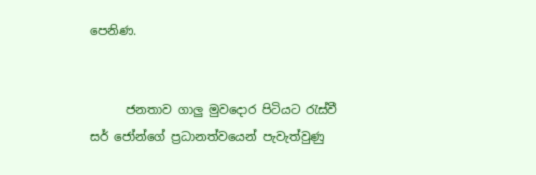පෙනිණ.


      ජනතාව ගාලු මුවදොර පිටියට රැස්වී සර් ජෝන්ගේ ප්‍රධානත්වයෙන් පැවැත්වුණු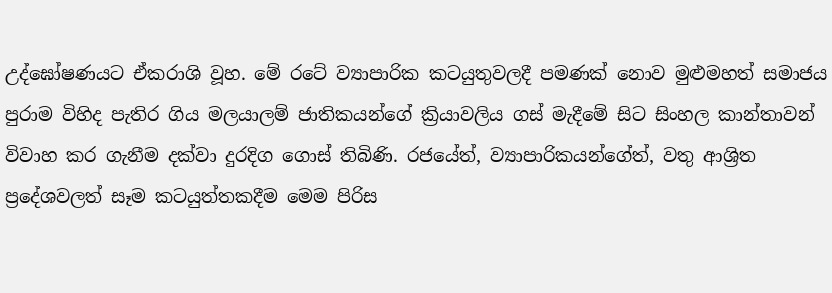උද්ඝෝෂණයට ඒකරාශි වූහ. මේ රටේ ව්‍යාපාරික කටයුතුවලදී පමණක් නොව මුළුමහත් සමාජය පුරාම විහිද පැතිර ගිය මලයාලම් ජාතිකයන්ගේ ක්‍රියාවලිය ගස් මැදීමේ සිට සිංහල කාන්තාවන් විවාහ කර ගැනීම දක්වා දුරදිග ගොස් තිබිණි. රජයේත්, ව්‍යාපාරිකයන්ගේත්, වතු ආශ්‍රිත ප්‍රදේශවලත් සෑම කටයුත්තකදීම මෙම පිරිස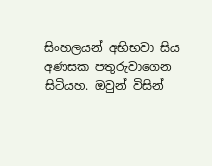සිංහලයන් අභිභවා සිය අණසක පතුරුවාගෙන සිටියහ. ඔවුන් විසින්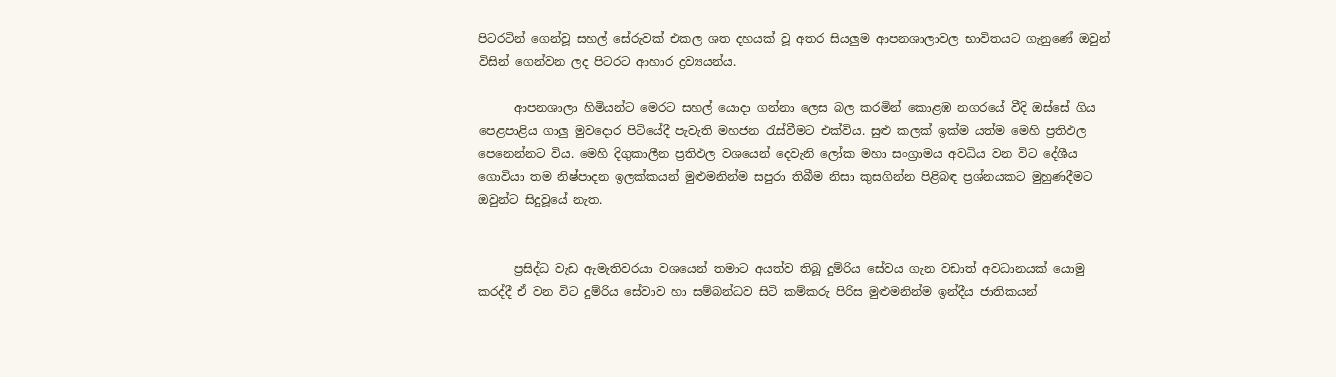පිටරටින් ගෙන්වූ සහල් සේරුවක් එකල ශත දහයක් වූ අතර සියලුම ආපනශාලාවල භාවිතයට ගැනුණේ ඔවුන් විසින් ගෙන්වන ලද පිටරට ආහාර ද්‍රව්‍යයන්ය.

      ආපනශාලා හිමියන්ට මෙරට සහල් යොදා ගන්නා ලෙස බල කරමින් කොළඹ නගරයේ වීදි ඔස්සේ ගිය පෙළපාළිය ගාලු මුවදොර පිටියේදී පැවැති මහජන රැස්වීමට එක්විය. සුළු කලක් ඉක්ම යත්ම මෙහි ප්‍රතිඵල පෙනෙන්නට විය. මෙහි දිගුකාලීන ප්‍රතිඵල වශයෙන් දෙවැනි ලෝක මහා සංග්‍රාමය අවධිය වන විට දේශීය ගොවියා තම නිෂ්පාදන ඉලක්කයන් මුළුමනින්ම සපුරා තිබීම නිසා කුසගින්න පිළිබඳ ප්‍රශ්නයකට මුහුණදීමට ඔවුන්ට සිදුවූයේ නැත.


      ප්‍රසිද්ධ වැඩ ඇමැතිවරයා වශයෙන් තමාට අයත්ව තිබූ දුම්රිය සේවය ගැන වඩාත් අවධානයක් යොමු කරද්දී ඒ වන විට දුම්රිය සේවාව හා සම්බන්ධව සිටි කම්කරු පිරිස මුළුමනින්ම ඉන්දීය ජාතිකයන්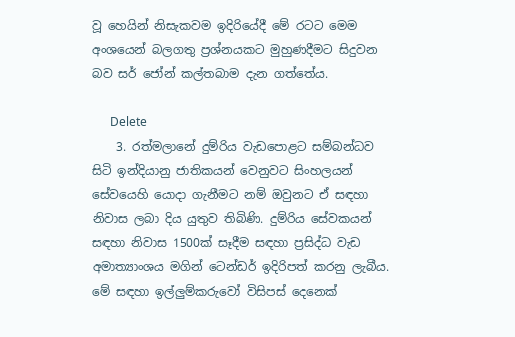වූ හෙයින් නිසැකවම ඉදිරියේදී මේ රටට මෙම අංශයෙන් බලගතු ප්‍රශ්නයකට මුහුණදීමට සිදුවන බව සර් ජෝන් කල්තබාම දැන ගත්තේය.

      Delete
    3. රත්මලානේ දුම්රිය වැඩපොළට සම්බන්ධව සිටි ඉන්දියානු ජාතිකයන් වෙනුවට සිංහලයන් සේවයෙහි යොදා ගැනීමට නම් ඔවුනට ඒ සඳහා නිවාස ලබා දිය යුතුව තිබිණි. දුම්රිය සේවකයන් සඳහා නිවාස 1500ක් සෑදීම සඳහා ප්‍රසිද්ධ වැඩ අමාත්‍යාංශය මගින් ටෙන්ඩර් ඉදිරිපත් කරනු ලැබීය. මේ සඳහා ඉල්ලුම්කරුවෝ විසිපස් දෙනෙක්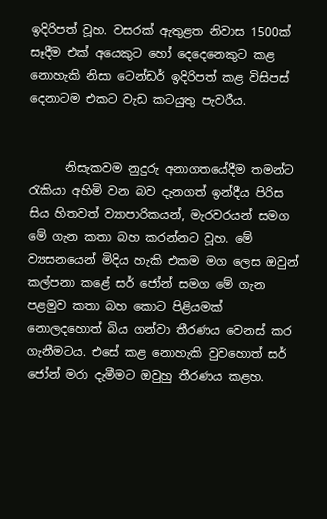ඉදිරිපත් වූහ. වසරක් ඇතුළත නිවාස 1500ක් සෑදීම එක් අයෙකුට හෝ දෙදෙනෙකුට කළ නොහැකි නිසා ටෙන්ඩර් ඉදිරිපත් කළ විසිපස් දෙනාටම එකට වැඩ කටයුතු පැවරීය.


      නිසැකවම නුදුරු අනාගතයේදීම තමන්ට රැකියා අහිමි වන බව දැනගත් ඉන්දීය පිරිස සිය හිතවත් ව්‍යාපාරිකයන්, මැරවරයන් සමග මේ ගැන කතා බහ කරන්නට වූහ. මේ ව්‍යසනයෙන් මිදිය හැකි එකම මග ලෙස ඔවුන් කල්පනා කළේ සර් ජෝන් සමග මේ ගැන පළමුව කතා බහ කොට පිළියමක් නොලදහොත් බිය ගන්වා තීරණය වෙනස් කර ගැනීමටය. එසේ කළ නොහැකි වුවහොත් සර් ජෝන් මරා දැමීමට ඔවුහු තීරණය කළහ.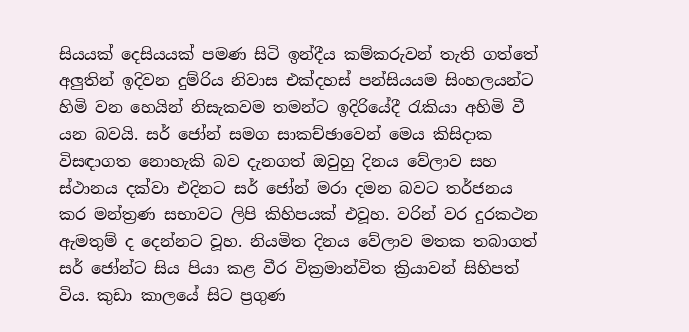සියයක් දෙසියයක් පමණ සිටි ඉන්දීය කම්කරුවන් තැති ගත්තේ අලුතින් ඉදිවන දුම්රිය නිවාස එක්දහස් පන්සියයම සිංහලයන්ට හිමි වන හෙයින් නිසැකවම තමන්ට ඉදිරියේදී රැකියා අහිමි වී යන බවයි. සර් ජෝන් සමග සාකච්ඡාවෙන් මෙය කිසිදාක විසඳාගත නොහැකි බව දැනගත් ඔවුහු දිනය වේලාව සහ ස්ථානය දක්වා එදිනට සර් ජෝන් මරා දමන බවට තර්ජනය කර මන්ත්‍රණ සභාවට ලිපි කිහිපයක් එවූහ. වරින් වර දුරකථන ඇමතුම් ද දෙන්නට වූහ. නියමිත දිනය වේලාව මතක තබාගත් සර් ජෝන්ට සිය පියා කළ වීර වික්‍රමාන්විත ක්‍රියාවන් සිහිපත් විය. කුඩා කාලයේ සිට ප්‍රගුණ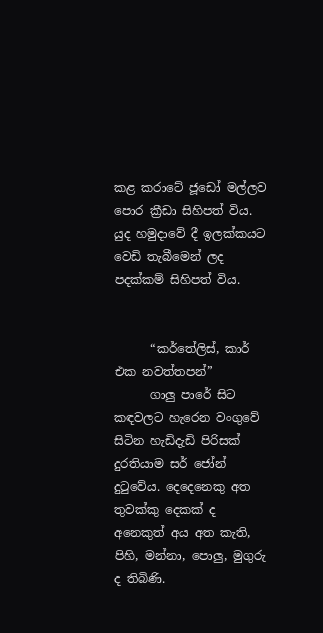කළ කරාටේ ජූඩෝ මල්ලව පොර ක්‍රීඩා සිහිපත් විය. යුද හමුදාවේ දී ඉලක්කයට වෙඩි තැබීමෙන් ලද පදක්කම් සිහිපත් විය.


      “කර්තේලිස්, කාර් එක නවත්තපන්”
      ගාලු පාරේ සිට කඳවලට හැරෙන වංගුවේ සිටින හැඩිදැඩි පිරිසක් දුරතියාම සර් ජෝන් දුටුවේය. දෙදෙනෙකු අත තුවක්කු දෙකක් ද අනෙකුත් අය අත කැති, පිහි, මන්නා, පොලු, මුගුරු ද තිබිණි.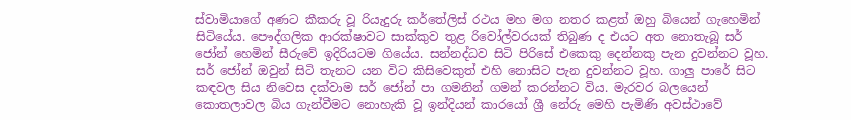ස්වාමියාගේ අණට කීකරු වූ රියැදුරු කර්තේලිස් රථය මහ මග නතර කළත් ඔහු බියෙන් ගැහෙමින් සිටියේය. පෞද්ගලික ආරක්ෂාවට සාක්කුව තුළ රිවෝල්වරයක් තිබුණ ද එයට අත නොතැබූ සර් ජෝන් හෙමින් සීරුවේ ඉදිරියටම ගියේය. සන්නද්ධව සිටි පිරිසේ එකෙකු දෙන්නකු පැන දුවන්නට වූහ. සර් ජෝන් ඔවුන් සිටි තැනට යන විට කිසිවෙකුත් එහි නොසිට පැන දුවන්නට වූහ. ගාලු පාරේ සිට කඳවල සිය නිවෙස දක්වාම සර් ජෝන් පා ගමනින් ගමන් කරන්නට විය. මැරවර බලයෙන් කොතලාවල බිය ගැන්වීමට නොහැකි වූ ඉන්දියන් කාරයෝ ශ්‍රී නේරු මෙහි පැමිණි අවස්ථාවේ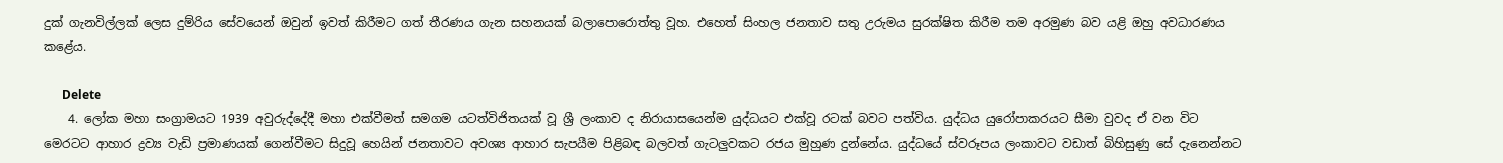දුක් ගැනවිල්ලක් ලෙස දුම්රිය සේවයෙන් ඔවුන් ඉවත් කිරීමට ගත් තීරණය ගැන සහනයක් බලාපොරොත්තු වූහ. එහෙත් සිංහල ජනතාව සතු උරුමය සුරක්ෂිත කිරීම තම අරමුණ බව යළි ඔහු අවධාරණය කළේය.

      Delete
    4. ලෝක මහා සංග්‍රාමයට 1939 අවුරුද්දේදී මහා එක්වීමත් සමගම යටත්විජිතයක් වූ ශ්‍රී ලංකාව ද නිරායාසයෙන්ම යුද්ධයට එක්වූ රටක් බවට පත්විය. යුද්ධය යුරෝපාකරයට සීමා වුවද ඒ වන විට මෙරටට ආහාර ද්‍රව්‍ය වැඩි ප්‍රමාණයක් ගෙන්වීමට සිදුවූ හෙයින් ජනතාවට අවශ්‍ය ආහාර සැපයීම පිළිබඳ බලවත් ගැටලුවකට රජය මුහුණ දුන්නේය. යුද්ධයේ ස්වරූපය ලංකාවට වඩාත් බිහිසුණු සේ දැනෙන්නට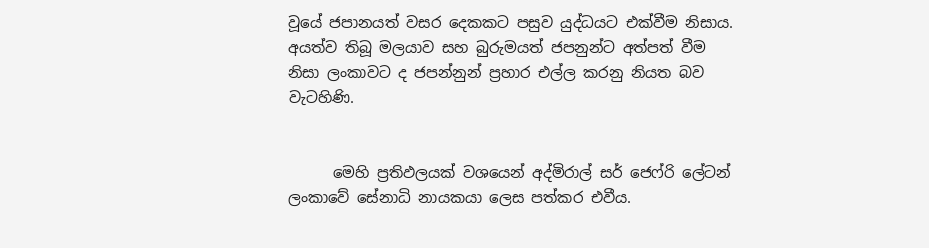වූයේ ජපානයත් වසර දෙකකට පසුව යුද්ධයට එක්වීම නිසාය. අයත්ව තිබූ මලයාව සහ බුරුමයත් ජපනුන්ට අත්පත් වීම නිසා ලංකාවට ද ජපන්නුන් ප්‍රහාර එල්ල කරනු නියත බව වැටහිණි.


      මෙහි ප්‍රතිඵලයක් වශයෙන් අද්මිරාල් සර් ජෙෆ්රි ලේටන් ලංකාවේ සේනාධි නායකයා ලෙස පත්කර එවීය.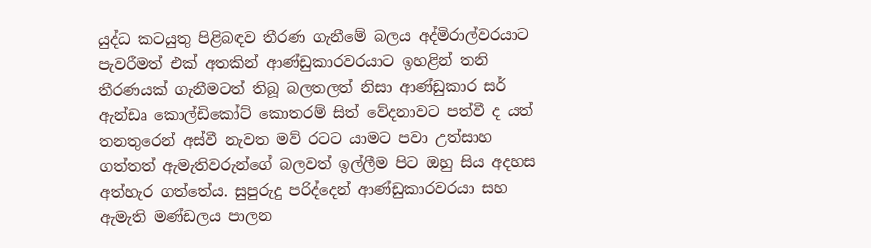යුද්ධ කටයුතු පිළිබඳව තීරණ ගැනීමේ බලය අද්මිරාල්වරයාට පැවරීමත් එක් අතකින් ආණ්ඩුකාරවරයාට ඉහළින් තනි තීරණයක් ගැනීමටත් තිබූ බලතලත් නිසා ආණ්ඩුකාර සර් ඇන්ඩෘ කොල්ඩිකෝට් කොතරම් සිත් වේදනාවට පත්වී ද යත් තනතුරෙන් අස්වී නැවත මව් රටට යාමට පවා උත්සාහ ගත්තත් ඇමැතිවරුන්ගේ බලවත් ඉල්ලීම පිට ඔහු සිය අදහස අත්හැර ගත්තේය. සුපුරුදු පරිද්දෙන් ආණ්ඩුකාරවරයා සහ ඇමැති මණ්ඩලය පාලන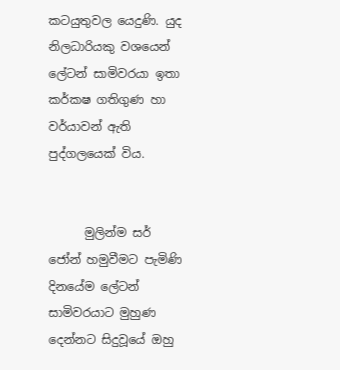කටයුතුවල යෙදුණි. යුද නිලධාරියකු වශයෙන් ලේටන් සාමිවරයා ඉතා කර්කෂ ගතිගුණ හා වර්යාවන් ඇති පුද්ගලයෙක් විය.


      මුලින්ම සර් ජෝන් හමුවීමට පැමිණි දිනයේම ලේටන් සාමිවරයාට මුහුණ දෙන්නට සිදුවූයේ ඔහු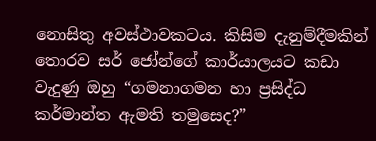නොසිතු අවස්ථාවකටය. කිසිම දැනුම්දීමකින් තොරව සර් ජෝන්ගේ කාර්යාලයට කඩා වැදුණු ඔහු “ගමනාගමන හා ප්‍රසිද්ධ කර්මාන්ත ඇමති තමුසෙද?”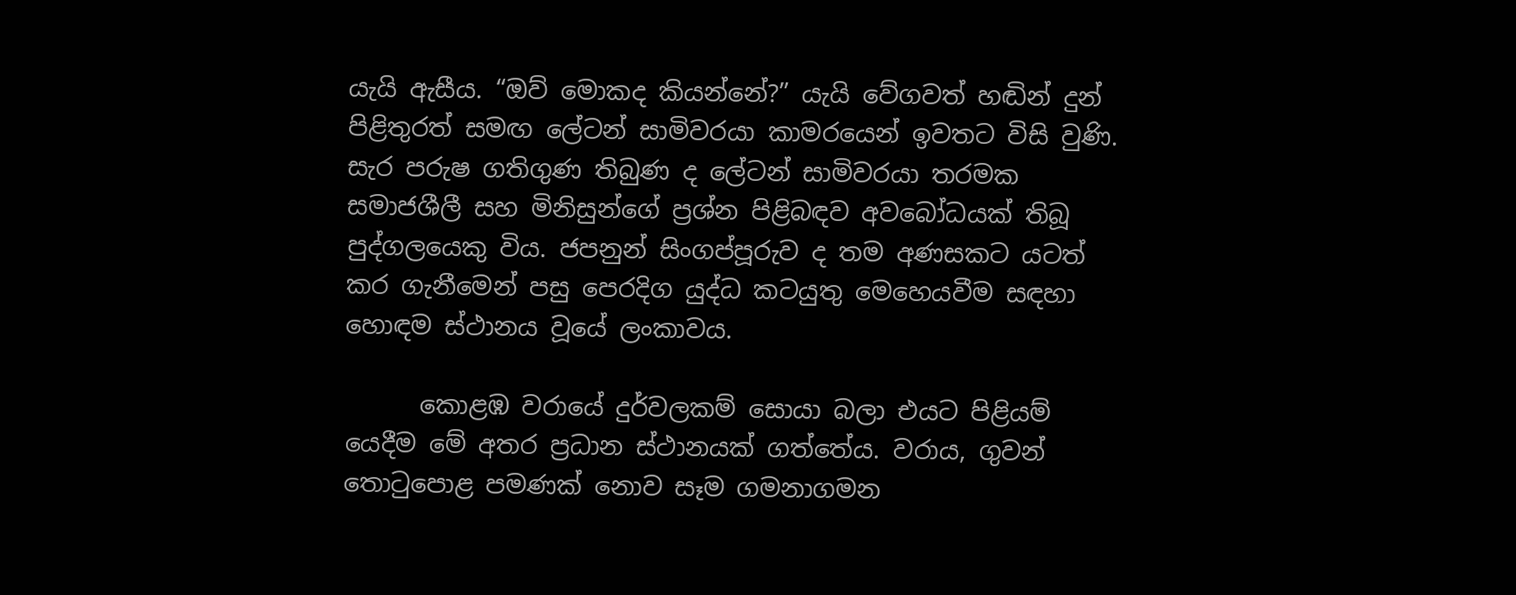යැයි ඇසීය. “ඔව් මොකද කියන්නේ?” යැයි වේගවත් හඬින් දුන් පිළිතුරත් සමඟ ලේටන් සාමිවරයා කාමරයෙන් ඉවතට විසි වුණි. සැර පරුෂ ගතිගුණ තිබුණ ද ලේටන් සාමිවරයා තරමක සමාජශීලී සහ මිනිසුන්ගේ ප්‍රශ්න පිළිබඳව අවබෝධයක් තිබූ පුද්ගලයෙකු විය. ජපනුන් සිංගප්පූරුව ද තම අණසකට යටත් කර ගැනීමෙන් පසු පෙරදිග යුද්ධ කටයුතු මෙහෙයවීම සඳහා හොඳම ස්ථානය වූයේ ලංකාවය.

      කොළඹ වරායේ දුර්වලකම් සොයා බලා එයට පිළියම් යෙදීම මේ අතර ප්‍රධාන ස්ථානයක් ගත්තේය. වරාය, ගුවන් තොටුපොළ පමණක් නොව සෑම ගමනාගමන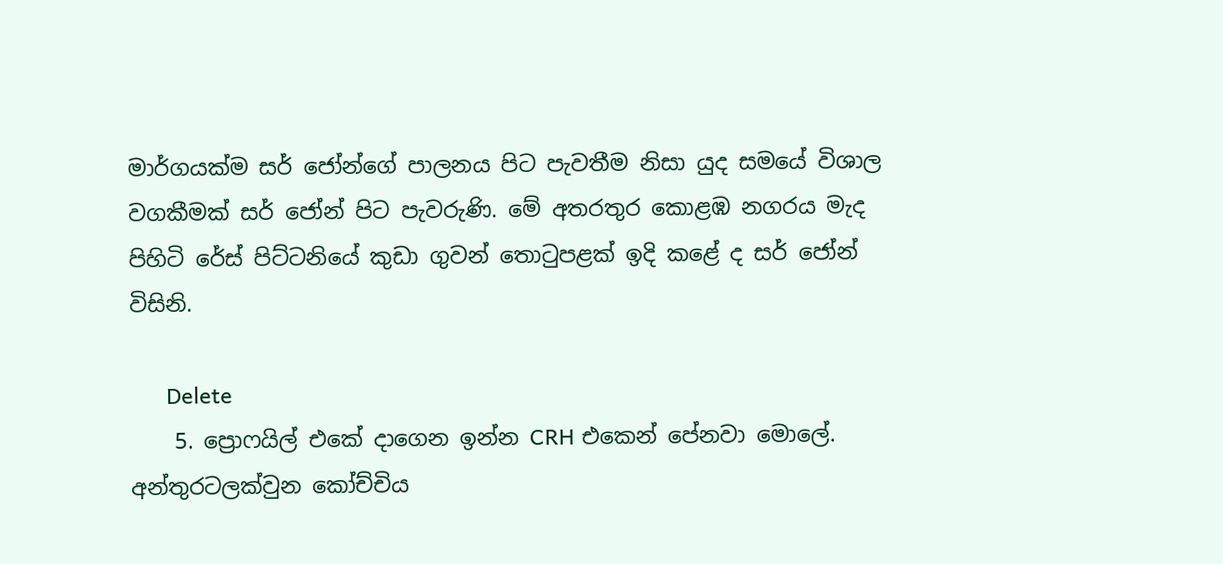මාර්ගයක්ම සර් ජෝන්ගේ පාලනය පිට පැවතීම නිසා යුද සමයේ විශාල වගකීමක් සර් ජෝන් පිට පැවරුණි. මේ අතරතුර කොළඹ නගරය මැද පිහිටි රේස් පිට්ටනියේ කුඩා ගුවන් තොටුපළක් ඉදි කළේ ද සර් ජෝන් විසිනි.

      Delete
    5. ප්‍රොෆයිල් එකේ දාගෙන ඉන්න CRH එකෙන් පේනවා මොලේ. අන්තුරටලක්වුන කෝච්චිය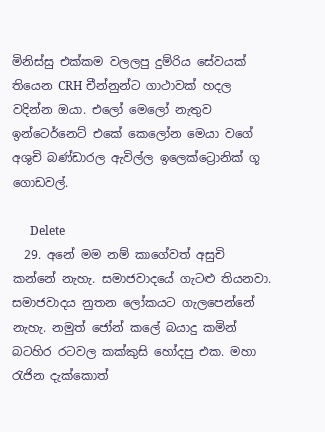මිනිස්සු එක්කම වලලපු දුම්රිය සේවයක් තියෙන CRH චීන්නුන්ට ගාථාවක් හදල වදින්න ඔයා. එලෝ මෙලෝ නැතුව ඉන්ටෙර්නෙට් එකේ කෙලෝන මෙයා වගේ අශුචි බණ්ඩාරල ඇවිල්ල ඉලෙක්ට්‍රොනික් ගූ ගොඩවල්.

      Delete
  29. අනේ මම නම් කාගේවත් අසුචි කන්නේ නැහැ. සමාජවාදයේ ගැටළු තියනවා. සමාජවාදය නුතන ලෝකයට ගැලපෙන්නේ නැහැ. නමුත් ජෝන් කලේ බයාදු කමින් බටහිර රටවල කක්කුසි හෝදපු එක. මහා රැජින දැක්කොත්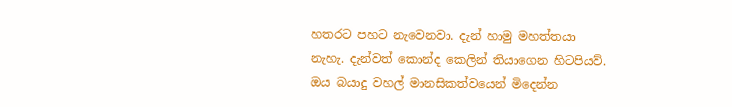හතරට පහට නැවෙනවා. දැන් හාමු මහත්තයා නැහැ. දැන්වත් කොන්ද කෙලින් තියාගෙන හිටපියව්. ඔය බයාදු වහල් මානසිකත්වයෙන් මිදෙන්න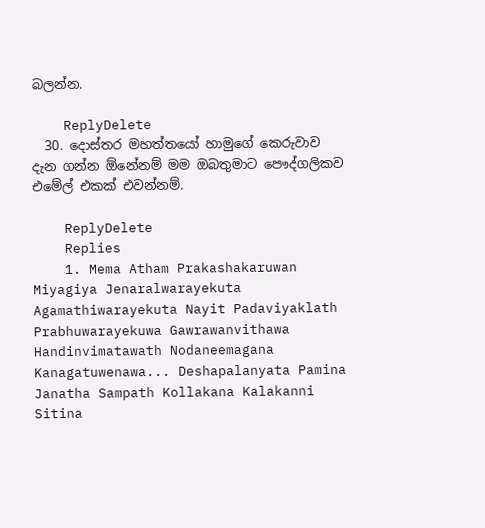බලන්න.

    ReplyDelete
  30. දොස්තර මහත්තයෝ හාමුගේ කෙරුවාව දැන ගන්න ඕනේනම් මම ඔබතුමාට පෞද්ගලිකව එමේල් එකක් එවන්නම්.

    ReplyDelete
    Replies
    1. Mema Atham Prakashakaruwan Miyagiya Jenaralwarayekuta Agamathiwarayekuta Nayit Padaviyaklath Prabhuwarayekuwa Gawrawanvithawa Handinvimatawath Nodaneemagana Kanagatuwenawa... Deshapalanyata Pamina Janatha Sampath Kollakana Kalakanni Sitina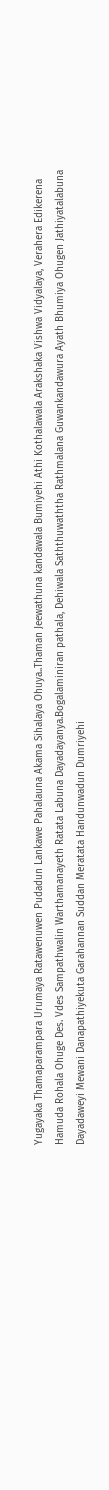Yugayaka Thamaparampara Urumaya Ratawenuwen Pudadun Lankawe Pahalauna Akama Sihalaya Ohuya..Thaman Jeewathuna kandawala Bumiyehi Athi Kothalawala Arakshaka Vishwa Vidyalaya, Verahera Edikerena Hamuda Rohala Ohuge Des. Vdes Sampathwalin Warthamanayeth Ratata Labuna Dayadayanya.Bogalaminiran pathala, Dehiwala Saththuwaththa Rathmalana Guwankandawura Ayath Bhumiya Ohugen Jathiyatalabuna Dayadaweyi Mewani Danapathiyekuta Garahannan Suddan Meratata Handunwadun Dumriyehi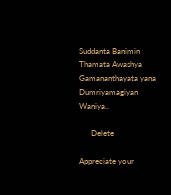Suddanta Banimin Thamata Awashya Gamananthayata yana Dumriyamagiyan Waniya..

      Delete

Appreciate your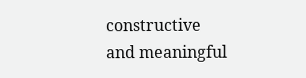constructive and meaningful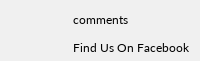comments

Find Us On Facebook